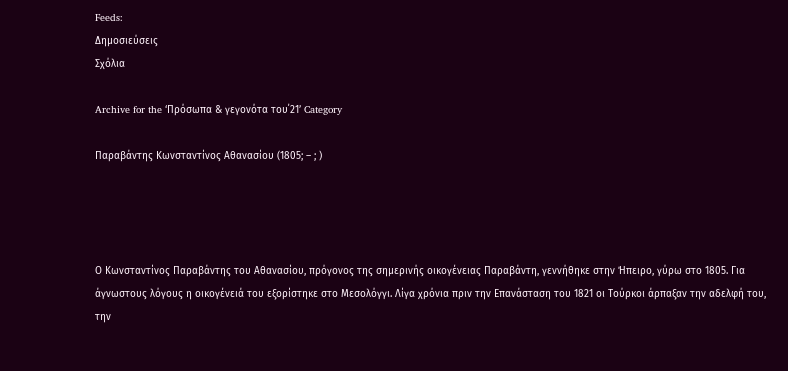Feeds:
Δημοσιεύσεις
Σχόλια

Archive for the ‘Πρόσωπα & γεγονότα του΄21’ Category

Παραβάντης Κωνσταντίνος Αθανασίου (1805; – ; )




Ο Κωνσταντίνος Παραβάντης του Αθανασίου, πρόγονος της σημερινής οικογένειας Παραβάντη, γεννήθηκε στην Ήπειρο, γύρω στο 1805. Για άγνωστους λόγους η οικογένειά του εξορίστηκε στο Μεσολόγγι. Λίγα χρόνια πριν την Επανάσταση του 1821 οι Τούρκοι άρπαξαν την αδελφή του, την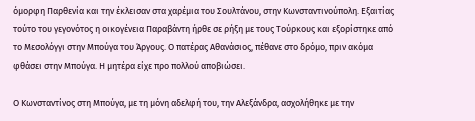όμορφη Παρθενία και την έκλεισαν στα χαρέμια του Σουλτάνου, στην Κωνσταντινούπολη. Εξαιτίας  τούτο του γεγονότος η οικογένεια Παραβάντη ήρθε σε ρήξη με τους Τούρκους και εξορίστηκε από το Μεσολόγγι στην Μπούγα του Άργους. Ο πατέρας Αθανάσιος, πέθανε στο δρόμο, πριν ακόμα φθάσει στην Μπούγα. Η μητέρα είχε προ πολλού αποβιώσει.

Ο Κωνσταντίνος στη Μπούγα, με τη μόνη αδελφή του, την Αλεξάνδρα, ασχολήθηκε με την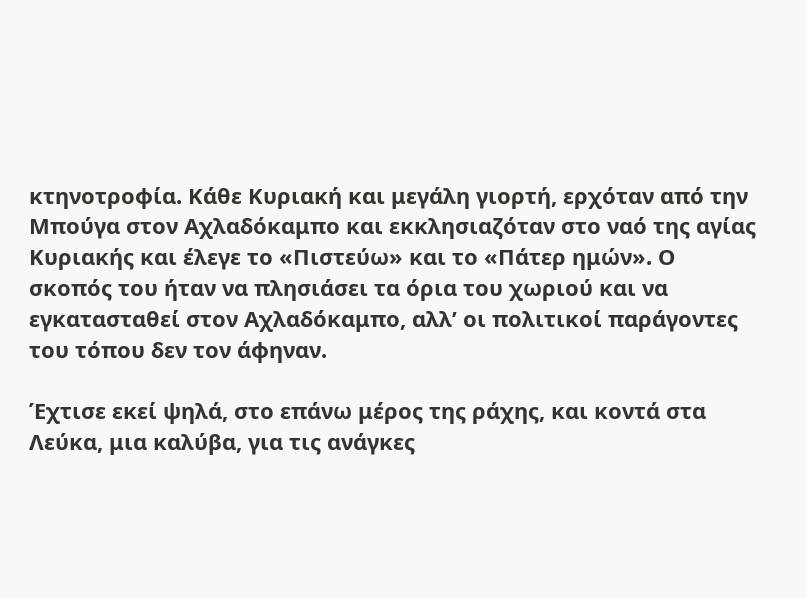κτηνοτροφία. Κάθε Κυριακή και μεγάλη γιορτή, ερχόταν από την Μπούγα στον Αχλαδόκαμπο και εκκλησιαζόταν στο ναό της αγίας Κυριακής και έλεγε το «Πιστεύω» και το «Πάτερ ημών». Ο σκοπός του ήταν να πλησιάσει τα όρια του χωριού και να εγκατασταθεί στον Αχλαδόκαμπο, αλλ’ οι πολιτικοί παράγοντες του τόπου δεν τον άφηναν.

Έχτισε εκεί ψηλά, στο επάνω μέρος της ράχης, και κοντά στα Λεύκα, μια καλύβα, για τις ανάγκες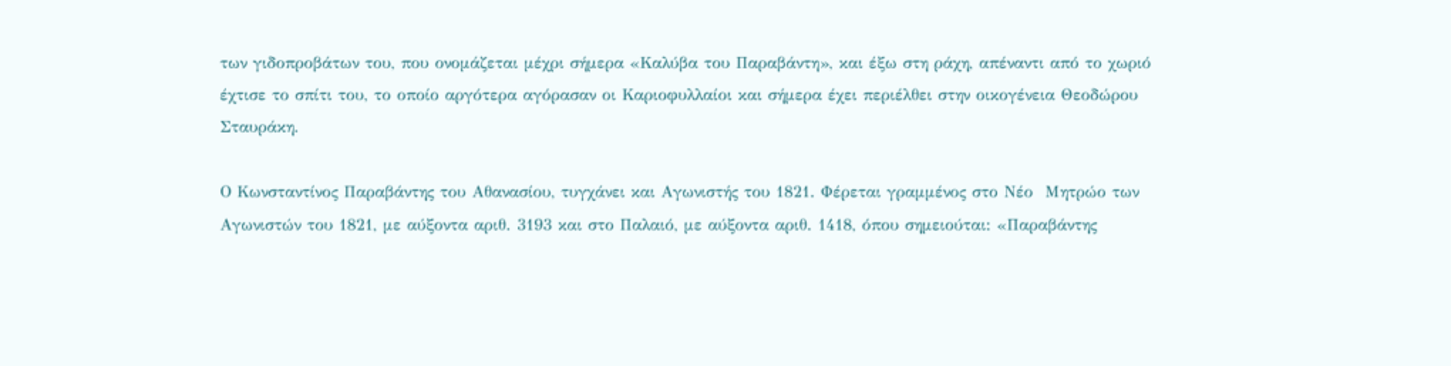των γιδοπροβάτων του, που ονομάζεται μέχρι σήμερα «Καλύβα του Παραβάντη», και έξω στη ράχη, απέναντι από το χωριό έχτισε το σπίτι του, το οποίο αργότερα αγόρασαν οι Καριοφυλλαίοι και σήμερα έχει περιέλθει στην οικογένεια Θεοδώρου Σταυράκη.

Ο Κωνσταντίνος Παραβάντης του Αθανασίου, τυγχάνει και Αγωνιστής του 1821. Φέρεται γραμμένος στο Νέο  Μητρώο των Αγωνιστών του 1821, με αύξοντα αριθ. 3193 και στο Παλαιό, με αύξοντα αριθ. 1418, όπου σημειούται: «Παραβάντης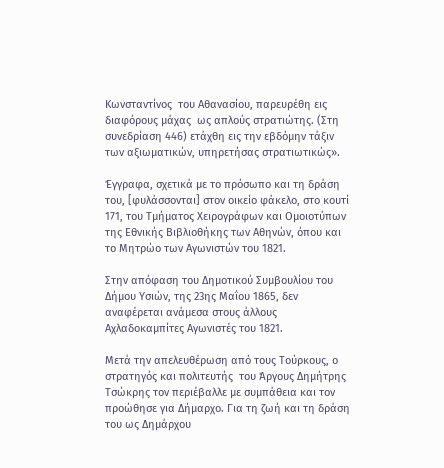Κωνσταντίνος  του Αθανασίου, παρευρέθη εις διαφόρους μάχας  ως απλούς στρατιώτης. (Στη συνεδρίαση 446) ετάχθη εις την εβδόμην τάξιν των αξιωματικών, υπηρετήσας στρατιωτικώς».

Έγγραφα, σχετικά με το πρόσωπο και τη δράση του, [φυλάσσονται] στον οικείο φάκελο, στο κουτί 171, του Τμήματος Χειρογράφων και Ομοιοτύπων της Εθνικής Βιβλιοθήκης των Αθηνών, όπου και το Μητρώο των Αγωνιστών του 1821.

Στην απόφαση του Δημοτικού Συμβουλίου του Δήμου Υσιών, της 23ης Μαΐου 1865, δεν αναφέρεται ανάμεσα στους άλλους Αχλαδοκαμπίτες Αγωνιστές του 1821.

Μετά την απελευθέρωση από τους Τούρκους, ο στρατηγός και πολιτευτής  του Άργους Δημήτρης Τσώκρης τον περιέβαλλε με συμπάθεια και τον προώθησε για Δήμαρχο. Για τη ζωή και τη δράση του ως Δημάρχου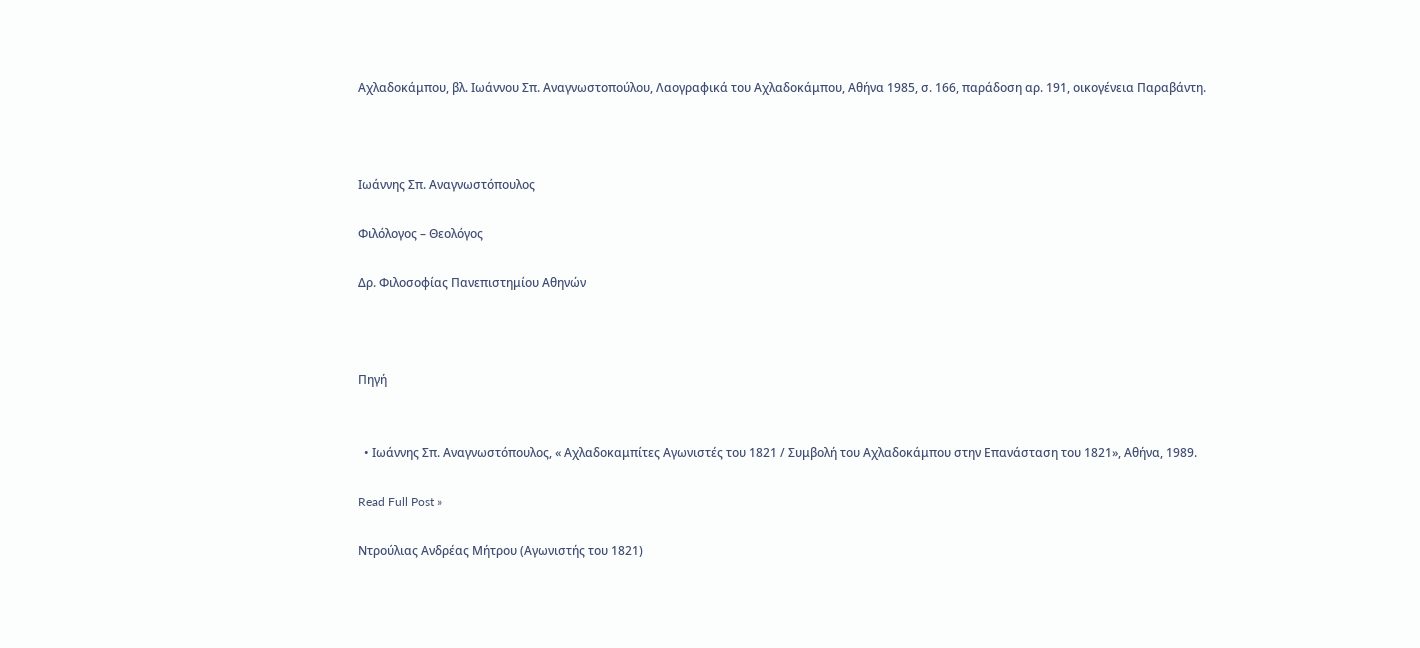Αχλαδοκάμπου, βλ. Ιωάννου Σπ. Αναγνωστοπούλου, Λαογραφικά του Αχλαδοκάμπου, Αθήνα 1985, σ. 166, παράδοση αρ. 191, οικογένεια Παραβάντη.



Ιωάννης Σπ. Αναγνωστόπουλος

Φιλόλογος – Θεολόγος

Δρ. Φιλοσοφίας Πανεπιστημίου Αθηνών



Πηγή


  • Ιωάννης Σπ. Αναγνωστόπουλος, « Αχλαδοκαμπίτες Αγωνιστές του 1821 / Συμβολή του Αχλαδοκάμπου στην Επανάσταση του 1821», Αθήνα, 1989.

Read Full Post »

Ντρούλιας Ανδρέας Μήτρου (Αγωνιστής του 1821)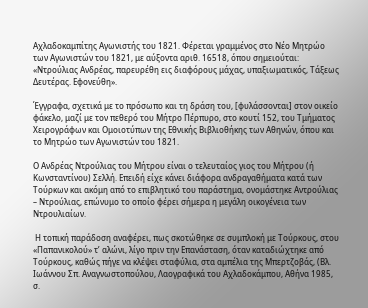Αχλαδοκαμπίτης Αγωνιστής του 1821. Φέρεται γραμμένος στο Νέο Μητρώο των Αγωνιστών του 1821, με αύξοντα αριθ. 16518, όπου σημειούται: «Ντρούλιας Ανδρέας, παρευρέθη εις διαφόρους μάχας, υπαξιωματικός, Τάξεως Δευτέρας. Εφονεύθη».

Έγγραφα, σχετικά με το πρόσωπο και τη δράση του, [φυλάσσονται] στον οικείο φάκελο, μαζί με τον πεθερό του Μήτρο Πέρπυρο, στο κουτί 152, του Τμήματος Χειρογράφων και Ομοιοτύπων της Εθνικής Βιβλιοθήκης των Αθηνών, όπου και το Μητρώο των Αγωνιστών του 1821.

Ο Ανδρέας Ντρούλιας του Μήτρου είναι ο τελευταίος γιος του Μήτρου (ή Κωνσταντίνου) Σελλή. Επειδή είχε κάνει διάφορα ανδραγαθήματα κατά των Τούρκων και ακόμη από το επιβλητικό του παράστημα, ονομάστηκε Αντρούλιας – Ντρούλιας, επώνυμο το οποίο φέρει σήμερα η μεγάλη οικογένεια των Ντρουλιαίων.

 Η τοπική παράδοση αναφέρει, πως σκοτώθηκε σε συμπλοκή με Τούρκους, στου «Παπανικολού» τ’ αλώνι, λίγο πριν την Επανάσταση, όταν καταδιώχτηκε από Τούρκους, καθώς πήγε να κλέψει σταφύλια, στα αμπέλια της Μπερτζοβάς, (Βλ. Ιωάννου Σπ. Αναγνωστοπούλου, Λαογραφικά του Αχλαδοκάμπου, Αθήνα 1985, σ.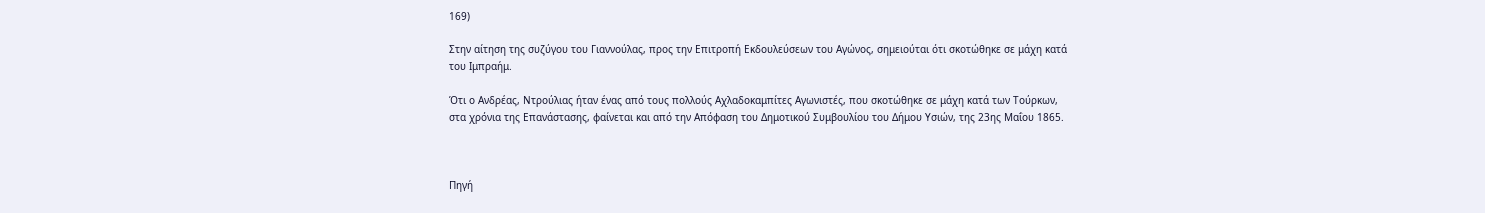169)

Στην αίτηση της συζύγου του Γιαννούλας, προς την Επιτροπή Εκδουλεύσεων του Αγώνος, σημειούται ότι σκοτώθηκε σε μάχη κατά του Ιμπραήμ.

Ότι ο Ανδρέας, Ντρούλιας ήταν ένας από τους πολλούς Αχλαδοκαμπίτες Αγωνιστές, που σκοτώθηκε σε μάχη κατά των Τούρκων, στα χρόνια της Επανάστασης, φαίνεται και από την Απόφαση του Δημοτικού Συμβουλίου του Δήμου Υσιών, της 23ης Μαΐου 1865.



Πηγή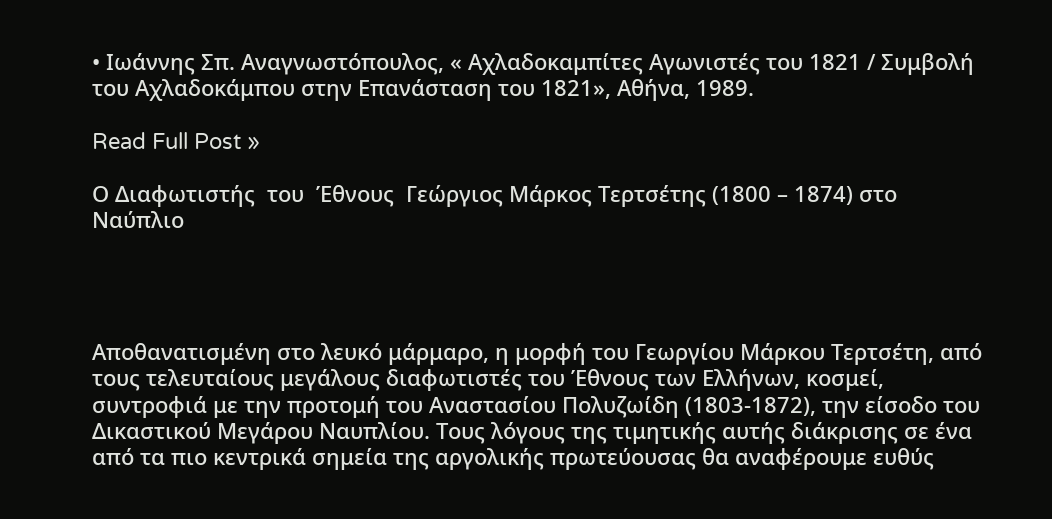• Ιωάννης Σπ. Αναγνωστόπουλος, « Αχλαδοκαμπίτες Αγωνιστές του 1821 / Συμβολή του Αχλαδοκάμπου στην Επανάσταση του 1821», Αθήνα, 1989.

Read Full Post »

Ο Διαφωτιστής  του  Έθνους  Γεώργιος Μάρκος Τερτσέτης (1800 – 1874) στο  Ναύπλιο




Αποθανατισμένη στο λευκό μάρμαρο, η μορφή του Γεωργίου Μάρκου Τερτσέτη, από τους τελευταίους μεγάλους διαφωτιστές του Έθνους των Ελλήνων, κοσμεί, συντροφιά με την προτομή του Αναστασίου Πολυζωίδη (1803-1872), την είσοδο του Δικαστικού Μεγάρου Ναυπλίου. Τους λόγους της τιμητικής αυτής διάκρισης σε ένα από τα πιο κεντρικά σημεία της αργολικής πρωτεύουσας θα αναφέρουμε ευθύς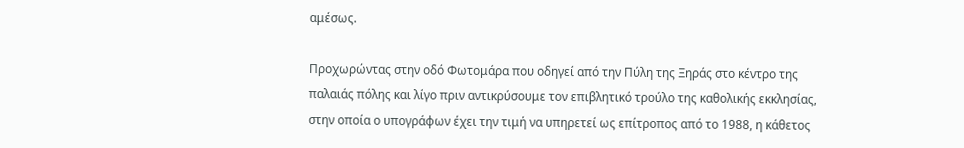αμέσως.

Προχωρώντας στην οδό Φωτομάρα που οδηγεί από την Πύλη της Ξηράς στο κέντρο της παλαιάς πόλης και λίγο πριν αντικρύσουμε τον επιβλητικό τρούλο της καθολικής εκκλησίας, στην οποία ο υπογράφων έχει την τιμή να υπηρετεί ως επίτροπος από το 1988, η κάθετος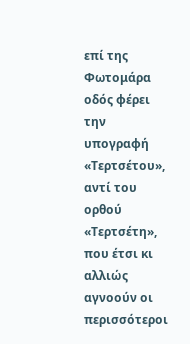επί της Φωτομάρα οδός φέρει την υπογραφή «Τερτσέτου», αντί του ορθού «Τερτσέτη», που έτσι κι αλλιώς αγνοούν οι περισσότεροι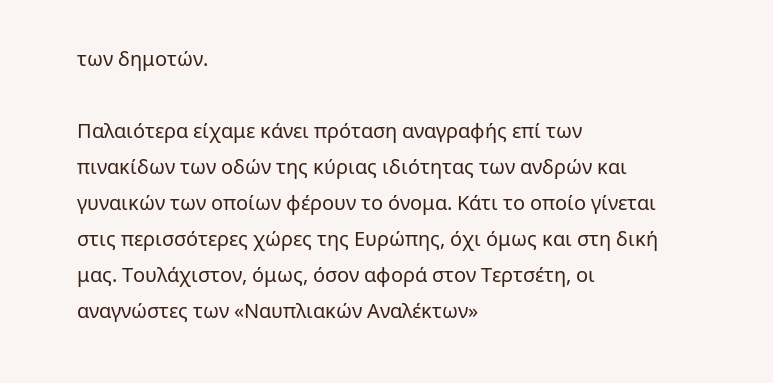των δημοτών.

Παλαιότερα είχαμε κάνει πρόταση αναγραφής επί των πινακίδων των οδών της κύριας ιδιότητας των ανδρών και γυναικών των οποίων φέρουν το όνομα. Κάτι το οποίο γίνεται στις περισσότερες χώρες της Ευρώπης, όχι όμως και στη δική μας. Τουλάχιστον, όμως, όσον αφορά στον Τερτσέτη, οι αναγνώστες των «Ναυπλιακών Αναλέκτων»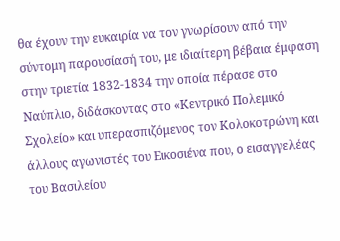θα έχουν την ευκαιρία να τον γνωρίσουν από την σύντομη παρουσίασή του, με ιδιαίτερη βέβαια έμφαση στην τριετία 1832-1834 την οποία πέρασε στο Ναύπλιο, διδάσκοντας στο «Κεντρικό Πολεμικό Σχολείο» και υπερασπιζόμενος τον Κολοκοτρώνη και άλλους αγωνιστές του Εικοσιένα που, ο εισαγγελέας του Βασιλείου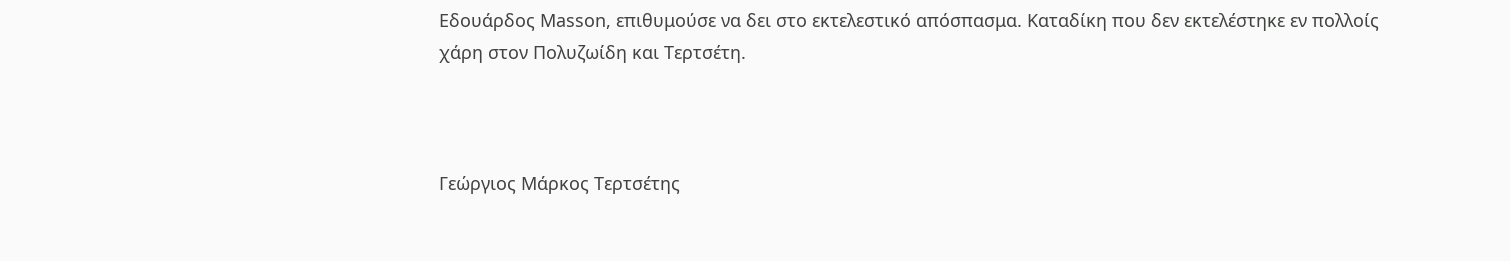Εδουάρδος Masson, επιθυμούσε να δει στο εκτελεστικό απόσπασμα. Καταδίκη που δεν εκτελέστηκε εν πολλοίς χάρη στον Πολυζωίδη και Τερτσέτη.



Γεώργιος Μάρκος Τερτσέτης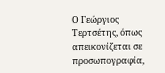Ο Γεώργιος Τερτσέτης, όπως απεικονίζεται σε προσωπογραφία,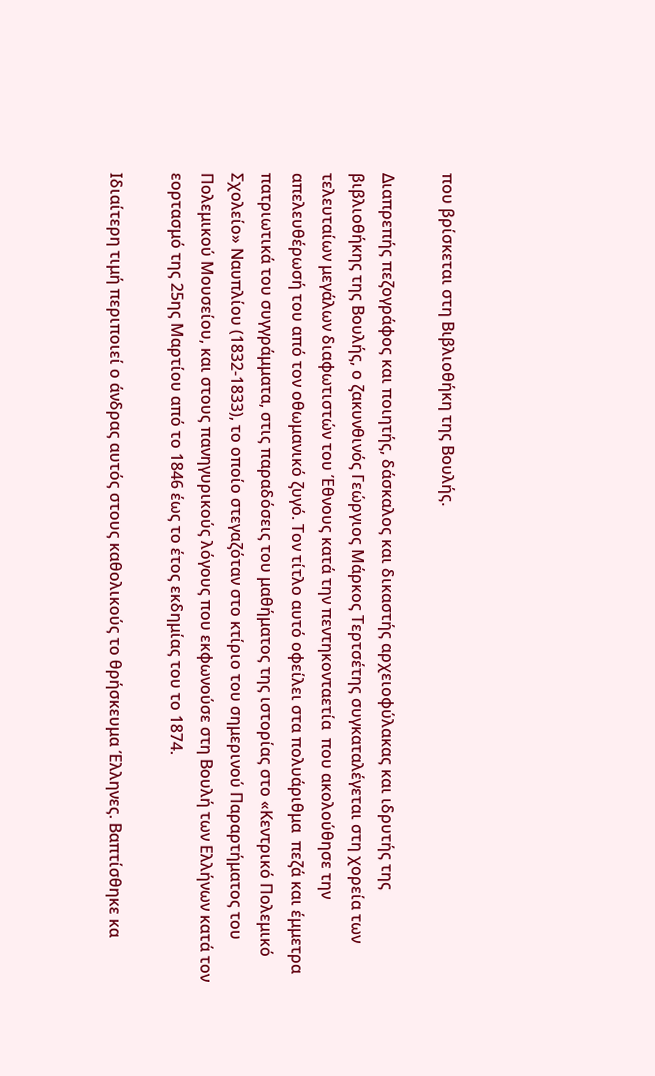που βρίσκεται στη Βιβλιοθήκη της Βουλής.

Διαπρεπής πεζογράφος και ποιητής, δάσκαλος και δικαστής αρχειοφύλακας και ιδρυτής της βιβλιοθήκης της Βουλής, ο ζακυνθινός Γεώργιος Μάρκος Τερτσέτης συγκαταλέγεται στη χορεία των τελευταίων μεγάλων διαφωτιστών του Έθνους κατά την πεντηκονταετία  που ακολούθησε την απελευθέρωσή του από τον οθωμανικό ζυγό. Τον τίτλο αυτό οφείλει στα πολυάριθμα  πεζά και έμμετρα πατριωτικά του συγγράμματα, στις παραδόσεις του μαθήματος της ιστορίας στο «Κεντρικό Πολεμικό Σχολείο» Ναυπλίου (1832-1833), το οποίο στεγαζόταν στο κτίριο του σημερινού Παραρτήματος του Πολεμικού Μουσείου, και στους πανηγυρικούς λόγους που εκφωνούσε στη Βουλή των Ελλήνων κατά τον εορτασμό της 25ης Μαρτίου από το 1846 έως το έτος εκδημίας του το 1874.

Ιδιαίτερη τιμή περιποιεί ο άνδρας αυτός στους καθολικούς το θρήσκευμα Έλληνες. Βαπτίσθηκε κα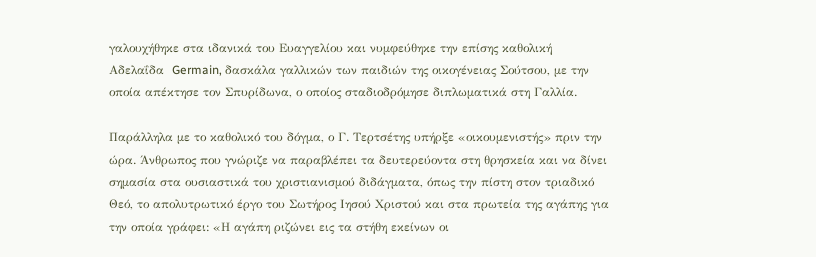γαλουχήθηκε στα ιδανικά του Ευαγγελίου και νυμφεύθηκε την επίσης καθολική Αδελαΐδα  Germain, δασκάλα γαλλικών των παιδιών της οικογένειας Σούτσου, με την οποία απέκτησε τον Σπυρίδωνα, ο οποίος σταδιοδρόμησε διπλωματικά στη Γαλλία.

Παράλληλα με το καθολικό του δόγμα, ο Γ. Τερτσέτης υπήρξε «οικουμενιστής» πριν την ώρα. Άνθρωπος που γνώριζε να παραβλέπει τα δευτερεύοντα στη θρησκεία και να δίνει σημασία στα ουσιαστικά του χριστιανισμού διδάγματα, όπως την πίστη στον τριαδικό Θεό, το απολυτρωτικό έργο του Σωτήρος Ιησού Χριστού και στα πρωτεία της αγάπης για την οποία γράφει: «Η αγάπη ριζώνει εις τα στήθη εκείνων οι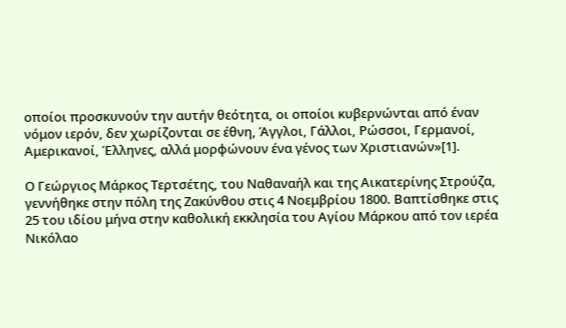οποίοι προσκυνούν την αυτήν θεότητα, οι οποίοι κυβερνώνται από έναν νόμον ιερόν, δεν χωρίζονται σε έθνη, Άγγλοι, Γάλλοι, Ρώσσοι, Γερμανοί, Αμερικανοί, Έλληνες, αλλά μορφώνουν ένα γένος των Χριστιανών»[1].

Ο Γεώργιος Μάρκος Τερτσέτης, του Ναθαναήλ και της Αικατερίνης Στρούζα, γεννήθηκε στην πόλη της Ζακύνθου στις 4 Νοεμβρίου 1800. Βαπτίσθηκε στις 25 του ιδίου μήνα στην καθολική εκκλησία του Αγίου Μάρκου από τον ιερέα Νικόλαο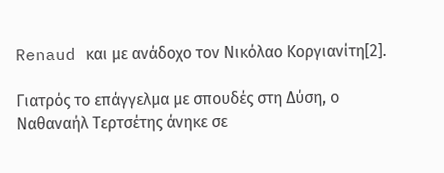Renaud και με ανάδοχο τον Νικόλαο Κοργιανίτη[2].

Γιατρός το επάγγελμα με σπουδές στη Δύση, ο Ναθαναήλ Τερτσέτης άνηκε σε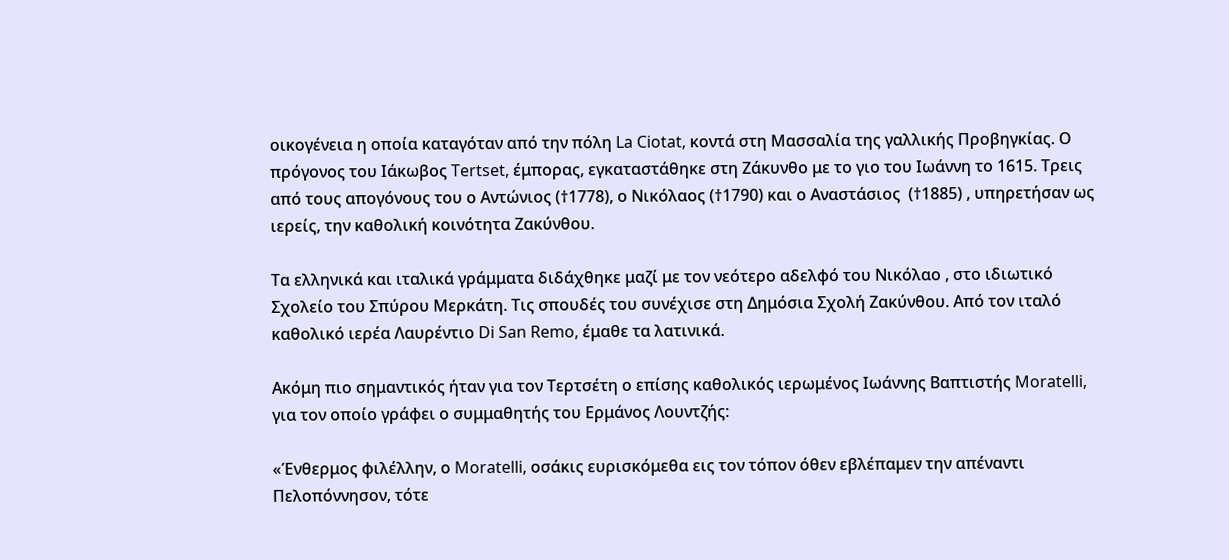οικογένεια η οποία καταγόταν από την πόλη La Ciotat, κοντά στη Μασσαλία της γαλλικής Προβηγκίας. Ο πρόγονος του Ιάκωβος Tertset, έμπορας, εγκαταστάθηκε στη Ζάκυνθο με το γιο του Ιωάννη το 1615. Τρεις από τους απογόνους του ο Αντώνιος (†1778), ο Νικόλαος (†1790) και ο Αναστάσιος  (†1885) , υπηρετήσαν ως ιερείς, την καθολική κοινότητα Ζακύνθου.

Τα ελληνικά και ιταλικά γράμματα διδάχθηκε μαζί με τον νεότερο αδελφό του Νικόλαο , στο ιδιωτικό Σχολείο του Σπύρου Μερκάτη. Τις σπουδές του συνέχισε στη Δημόσια Σχολή Ζακύνθου. Από τον ιταλό καθολικό ιερέα Λαυρέντιο Di San Remo, έμαθε τα λατινικά.

Ακόμη πιο σημαντικός ήταν για τον Τερτσέτη ο επίσης καθολικός ιερωμένος Ιωάννης Βαπτιστής Moratelli, για τον οποίο γράφει ο συμμαθητής του Ερμάνος Λουντζής:

«Ένθερμος φιλέλλην, ο Moratelli, οσάκις ευρισκόμεθα εις τον τόπον όθεν εβλέπαμεν την απέναντι Πελοπόννησον, τότε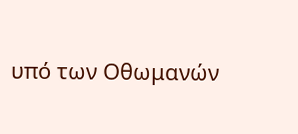υπό των Οθωμανών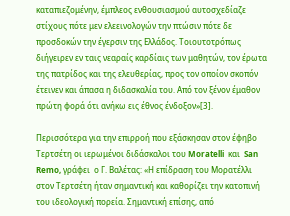καταπιεζομένην, έμπλεος ενθουσιασμού αυτοσχεδίαζε στίχους πότε μεν ελεεινολογών την πτώσιν πότε δε προσδοκών την έγερσιν της Ελλάδος. Τοιουτοτρόπως διήγειρεν εν ταις νεαραίς καρδίαις των μαθητών, τον έρωτα της πατρίδος και της ελευθερίας, προς τον οποίον σκοπόν έτεινεν και άπασα η διδασκαλία του. Από τον ξένον έμαθον πρώτη φορά ότι ανήκω εις έθνος ένδοξον»[3].

Περισσότερα για την επιρροή που εξάσκησαν στον έφηβο Τερτσέτη οι ιερωμένοι διδάσκαλοι του Moratelli  και  San Remo, γράφει  ο Γ. Βαλέτας: «Η επίδραση του Μορατέλλι στον Τερτσέτη ήταν σημαντική και καθορίζει την κατοπινή του ιδεολογική πορεία. Σημαντική επίσης, από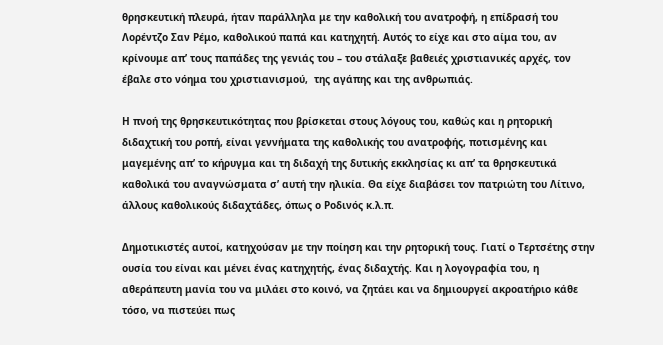θρησκευτική πλευρά, ήταν παράλληλα με την καθολική του ανατροφή, η επίδρασή του Λορέντζο Σαν Ρέμο, καθολικού παπά και κατηχητή. Αυτός το είχε και στο αίμα του, αν κρίνουμε απ’ τους παπάδες της γενιάς του – του στάλαξε βαθειές χριστιανικές αρχές, τον έβαλε στο νόημα του χριστιανισμού,  της αγάπης και της ανθρωπιάς.

Η πνοή της θρησκευτικότητας που βρίσκεται στους λόγους του, καθώς και η ρητορική διδαχτική του ροπή, είναι γεννήματα της καθολικής του ανατροφής, ποτισμένης και μαγεμένης απ’ το κήρυγμα και τη διδαχή της δυτικής εκκλησίας κι απ’ τα θρησκευτικά καθολικά του αναγνώσματα σ’ αυτή την ηλικία. Θα είχε διαβάσει τον πατριώτη του Λίτινο, άλλους καθολικούς διδαχτάδες, όπως ο Ροδινός κ.λ.π.

Δημοτικιστές αυτοί, κατηχούσαν με την ποίηση και την ρητορική τους. Γιατί ο Τερτσέτης στην ουσία του είναι και μένει ένας κατηχητής, ένας διδαχτής. Και η λογογραφία του, η αθεράπευτη μανία του να μιλάει στο κοινό, να ζητάει και να δημιουργεί ακροατήριο κάθε τόσο, να πιστεύει πως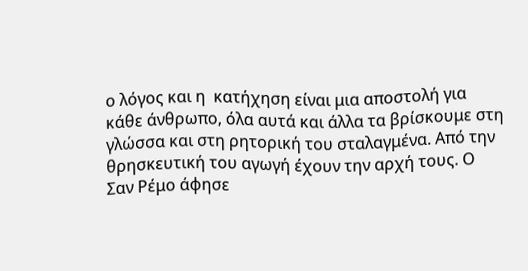ο λόγος και η  κατήχηση είναι μια αποστολή για κάθε άνθρωπο, όλα αυτά και άλλα τα βρίσκουμε στη γλώσσα και στη ρητορική του σταλαγμένα. Από την θρησκευτική του αγωγή έχουν την αρχή τους. Ο Σαν Ρέμο άφησε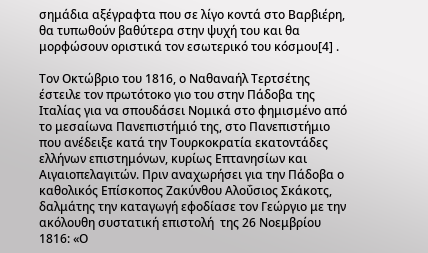σημάδια αξέγραφτα που σε λίγο κοντά στο Βαρβιέρη, θα τυπωθούν βαθύτερα στην ψυχή του και θα μορφώσουν οριστικά τον εσωτερικό του κόσμου[4] .

Τον Οκτώβριο του 1816, ο Ναθαναήλ Τερτσέτης έστειλε τον πρωτότοκο γιο του στην Πάδοβα της Ιταλίας για να σπουδάσει Νομικά στο φημισμένο από το μεσαίωνα Πανεπιστήμιό της, στο Πανεπιστήμιο που ανέδειξε κατά την Τουρκοκρατία εκατοντάδες ελλήνων επιστημόνων, κυρίως Επτανησίων και Αιγαιοπελαγιτών. Πριν αναχωρήσει για την Πάδοβα ο καθολικός Επίσκοπος Ζακύνθου Αλοΰσιος Σκάκοτς, δαλμάτης την καταγωγή εφοδίασε τον Γεώργιο με την ακόλουθη συστατική επιστολή  της 26 Νοεμβρίου 1816: «Ο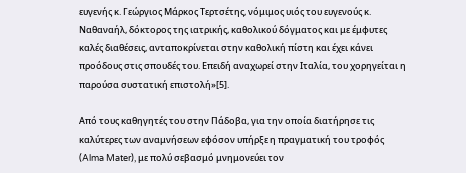ευγενής κ. Γεώργιος Μάρκος Τερτσέτης, νόμιμος υιός του ευγενούς κ. Ναθαναήλ, δόκτορος της ιατρικής, καθολικού δόγματος και με έμφυτες καλές διαθέσεις, ανταποκρίνεται στην καθολική πίστη και έχει κάνει προόδους στις σπουδές του. Επειδή αναχωρεί στην Ιταλία, του χορηγείται η παρούσα συστατική επιστολή»[5].

Από τους καθηγητές του στην Πάδοβα, για την οποία διατήρησε τις καλύτερες των αναμνήσεων εφόσον υπήρξε η πραγματική του τροφός (Alma Mater), με πολύ σεβασμό μνημονεύει τον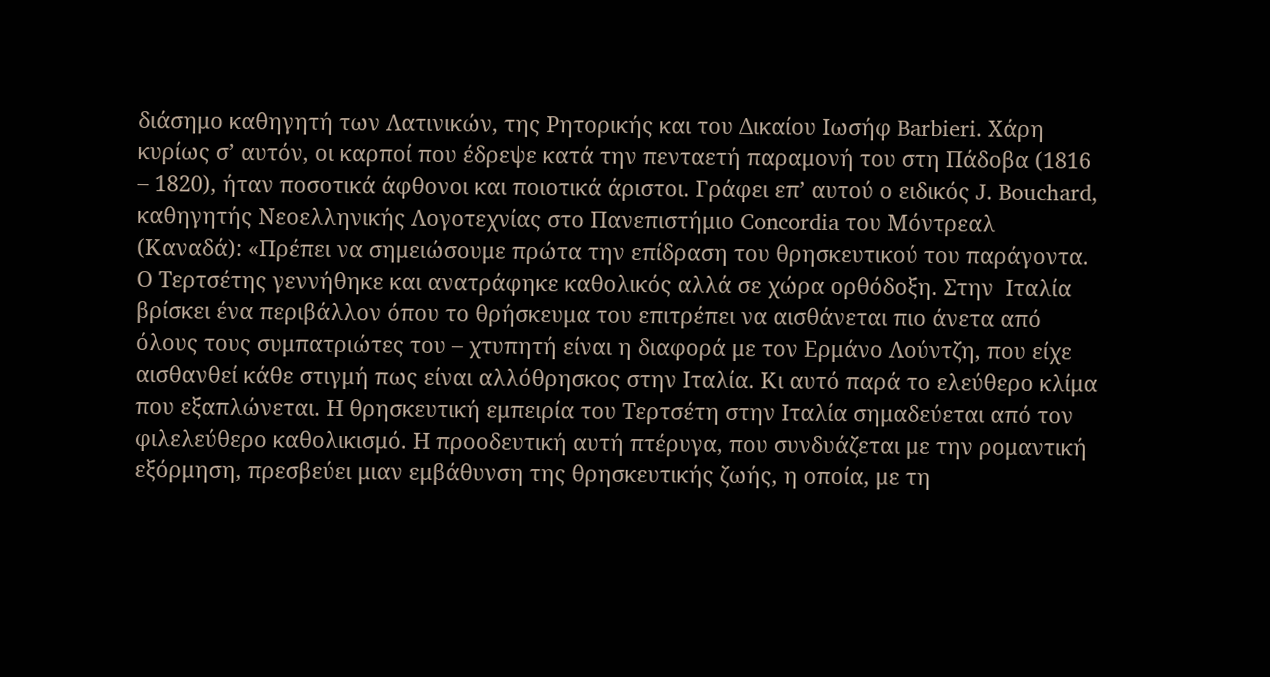διάσημο καθηγητή των Λατινικών, της Ρητορικής και του Δικαίου Ιωσήφ Barbieri. Χάρη κυρίως σ’ αυτόν, οι καρποί που έδρεψε κατά την πενταετή παραμονή του στη Πάδοβα (1816 – 1820), ήταν ποσοτικά άφθονοι και ποιοτικά άριστοι. Γράφει επ’ αυτού ο ειδικός J. Bouchard, καθηγητής Νεοελληνικής Λογοτεχνίας στο Πανεπιστήμιο Concordia του Μόντρεαλ (Καναδά): «Πρέπει να σημειώσουμε πρώτα την επίδραση του θρησκευτικού του παράγοντα. Ο Τερτσέτης γεννήθηκε και ανατράφηκε καθολικός αλλά σε χώρα ορθόδοξη. Στην  Ιταλία βρίσκει ένα περιβάλλον όπου το θρήσκευμα του επιτρέπει να αισθάνεται πιο άνετα από όλους τους συμπατριώτες του – χτυπητή είναι η διαφορά με τον Ερμάνο Λούντζη, που είχε αισθανθεί κάθε στιγμή πως είναι αλλόθρησκος στην Ιταλία. Κι αυτό παρά το ελεύθερο κλίμα που εξαπλώνεται. Η θρησκευτική εμπειρία του Τερτσέτη στην Ιταλία σημαδεύεται από τον φιλελεύθερο καθολικισμό. Η προοδευτική αυτή πτέρυγα, που συνδυάζεται με την ρομαντική εξόρμηση, πρεσβεύει μιαν εμβάθυνση της θρησκευτικής ζωής, η οποία, με τη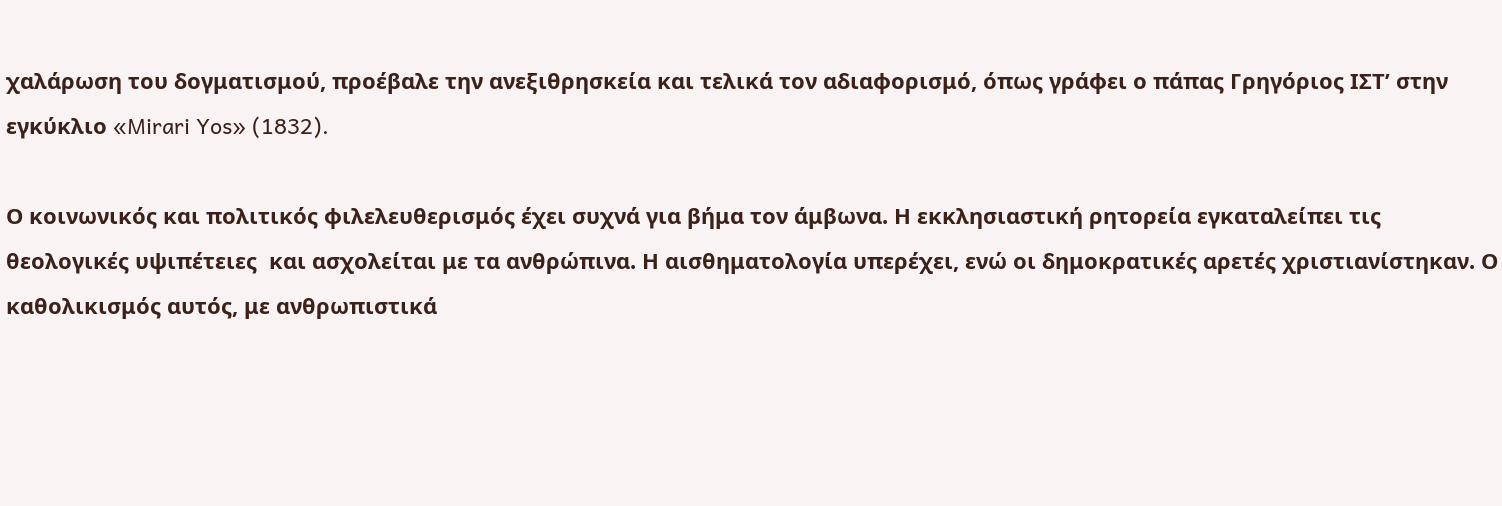χαλάρωση του δογματισμού, προέβαλε την ανεξιθρησκεία και τελικά τον αδιαφορισμό, όπως γράφει ο πάπας Γρηγόριος ΙΣΤ’ στην εγκύκλιο «Mirari Yos» (1832).

Ο κοινωνικός και πολιτικός φιλελευθερισμός έχει συχνά για βήμα τον άμβωνα. Η εκκλησιαστική ρητορεία εγκαταλείπει τις θεολογικές υψιπέτειες  και ασχολείται με τα ανθρώπινα. Η αισθηματολογία υπερέχει, ενώ οι δημοκρατικές αρετές χριστιανίστηκαν. Ο καθολικισμός αυτός, με ανθρωπιστικά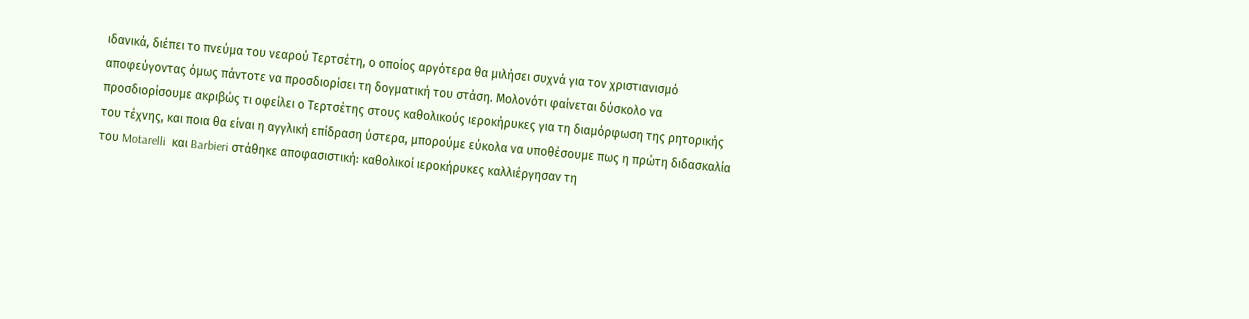ιδανικά, διέπει το πνεύμα του νεαρού Τερτσέτη, ο οποίος αργότερα θα μιλήσει συχνά για τον χριστιανισμό αποφεύγοντας όμως πάντοτε να προσδιορίσει τη δογματική του στάση. Μολονότι φαίνεται δύσκολο να προσδιορίσουμε ακριβώς τι οφείλει ο Τερτσέτης στους καθολικούς ιεροκήρυκες για τη διαμόρφωση της ρητορικής του τέχνης, και ποια θα είναι η αγγλική επίδραση ύστερα, μπορούμε εύκολα να υποθέσουμε πως η πρώτη διδασκαλία του Motarelli  και Barbieri στάθηκε αποφασιστική: καθολικοί ιεροκήρυκες καλλιέργησαν τη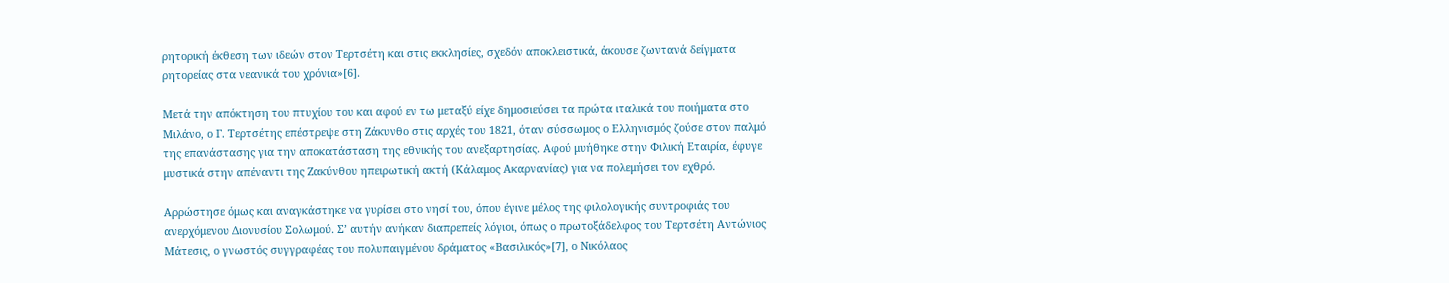ρητορική έκθεση των ιδεών στον Τερτσέτη και στις εκκλησίες, σχεδόν αποκλειστικά, άκουσε ζωντανά δείγματα ρητορείας στα νεανικά του χρόνια»[6].

Μετά την απόκτηση του πτυχίου του και αφού εν τω μεταξύ είχε δημοσιεύσει τα πρώτα ιταλικά του ποιήματα στο Μιλάνο, ο Γ. Τερτσέτης επέστρεψε στη Ζάκυνθο στις αρχές του 1821, όταν σύσσωμος ο Ελληνισμός ζούσε στον παλμό της επανάστασης για την αποκατάσταση της εθνικής του ανεξαρτησίας. Αφού μυήθηκε στην Φιλική Εταιρία, έφυγε μυστικά στην απέναντι της Ζακύνθου ηπειρωτική ακτή (Κάλαμος Ακαρνανίας) για να πολεμήσει τον εχθρό.

Αρρώστησε όμως και αναγκάστηκε να γυρίσει στο νησί του, όπου έγινε μέλος της φιλολογικής συντροφιάς του ανερχόμενου Διονυσίου Σολωμού. Σ’ αυτήν ανήκαν διαπρεπείς λόγιοι, όπως ο πρωτοξάδελφος του Τερτσέτη Αντώνιος Μάτεσις, ο γνωστός συγγραφέας του πολυπαιγμένου δράματος «Βασιλικός»[7], ο Νικόλαος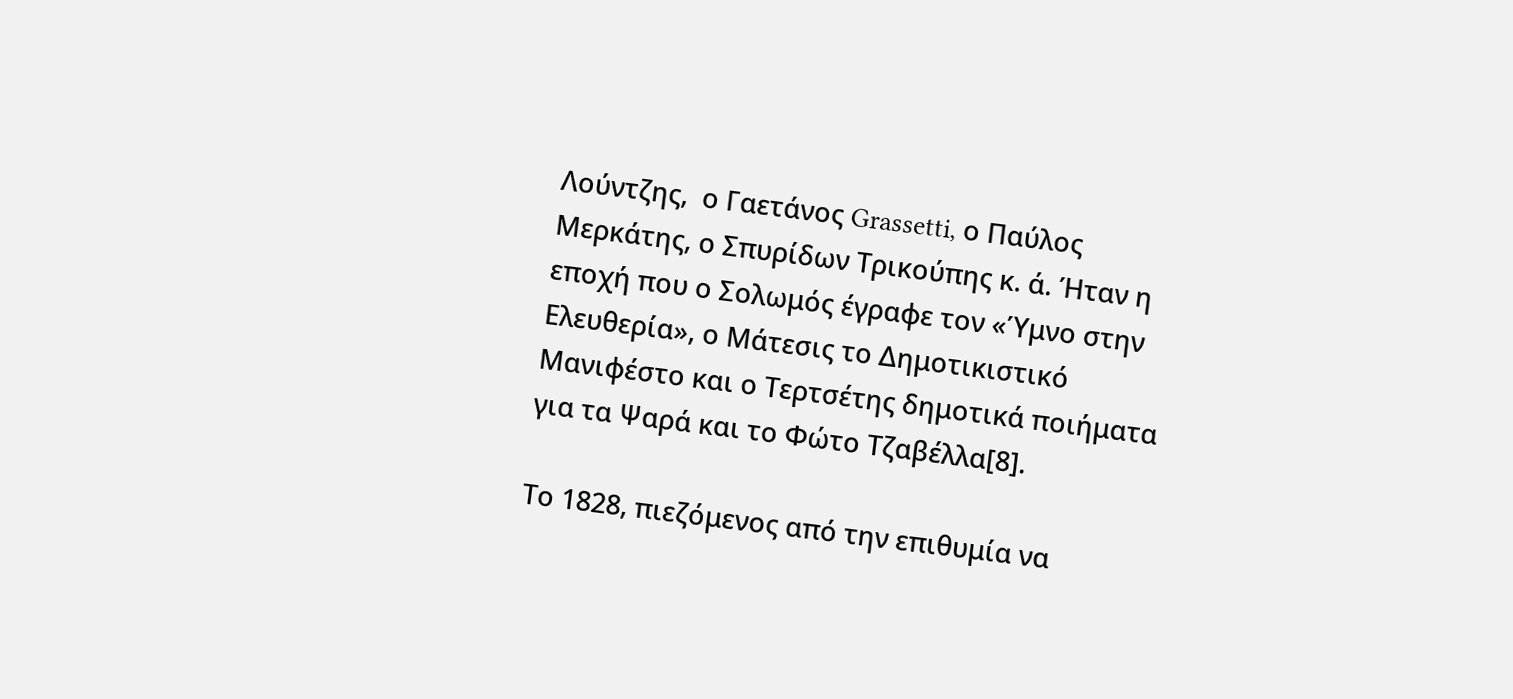Λούντζης,  ο Γαετάνος Grassetti, ο Παύλος Μερκάτης, ο Σπυρίδων Τρικούπης κ. ά. Ήταν η εποχή που ο Σολωμός έγραφε τον «Ύμνο στην Ελευθερία», ο Μάτεσις το Δημοτικιστικό Μανιφέστο και ο Τερτσέτης δημοτικά ποιήματα για τα Ψαρά και το Φώτο Τζαβέλλα[8].

Το 1828, πιεζόμενος από την επιθυμία να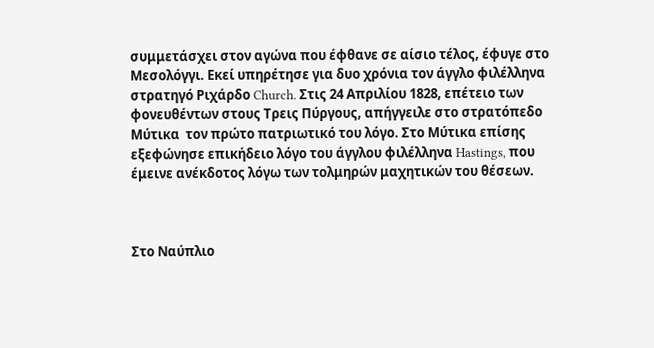συμμετάσχει στον αγώνα που έφθανε σε αίσιο τέλος, έφυγε στο Μεσολόγγι. Εκεί υπηρέτησε για δυο χρόνια τον άγγλο φιλέλληνα στρατηγό Ριχάρδο Church. Στις 24 Απριλίου 1828, επέτειο των φονευθέντων στους Τρεις Πύργους, απήγγειλε στο στρατόπεδο Μύτικα  τον πρώτο πατριωτικό του λόγο. Στο Μύτικα επίσης εξεφώνησε επικήδειο λόγο του άγγλου φιλέλληνα Hastings, που έμεινε ανέκδοτος λόγω των τολμηρών μαχητικών του θέσεων.



Στο Ναύπλιο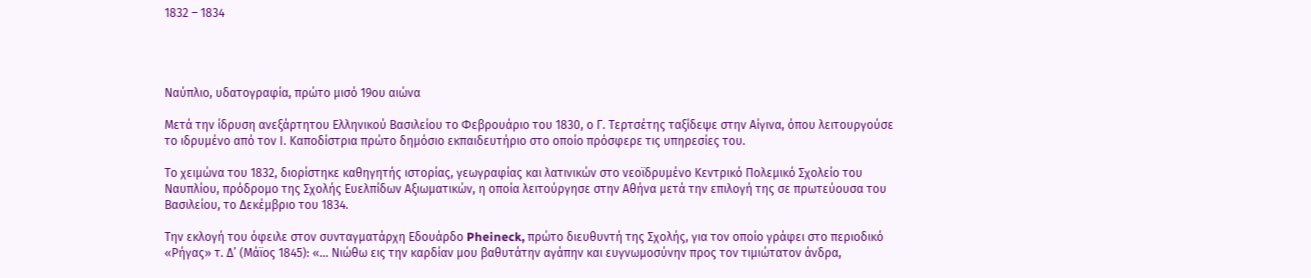1832 – 1834




Ναύπλιο, υδατογραφία, πρώτο μισό 19ου αιώνα

Μετά την ίδρυση ανεξάρτητου Ελληνικού Βασιλείου το Φεβρουάριο του 1830, ο Γ. Τερτσέτης ταξίδεψε στην Αίγινα, όπου λειτουργούσε το ιδρυμένο από τον Ι. Καποδίστρια πρώτο δημόσιο εκπαιδευτήριο στο οποίο πρόσφερε τις υπηρεσίες του.

Το χειμώνα του 1832, διορίστηκε καθηγητής ιστορίας, γεωγραφίας και λατινικών στο νεοϊδρυμένο Κεντρικό Πολεμικό Σχολείο του Ναυπλίου, πρόδρομο της Σχολής Ευελπίδων Αξιωματικών, η οποία λειτούργησε στην Αθήνα μετά την επιλογή της σε πρωτεύουσα του Βασιλείου, το Δεκέμβριο του 1834.

Την εκλογή του όφειλε στον συνταγματάρχη Εδουάρδο Pheineck, πρώτο διευθυντή της Σχολής, για τον οποίο γράφει στο περιοδικό «Ρήγας» τ. Δ’ (Μάϊος 1845): «… Νιώθω εις την καρδίαν μου βαθυτάτην αγάπην και ευγνωμοσύνην προς τον τιμιώτατον άνδρα,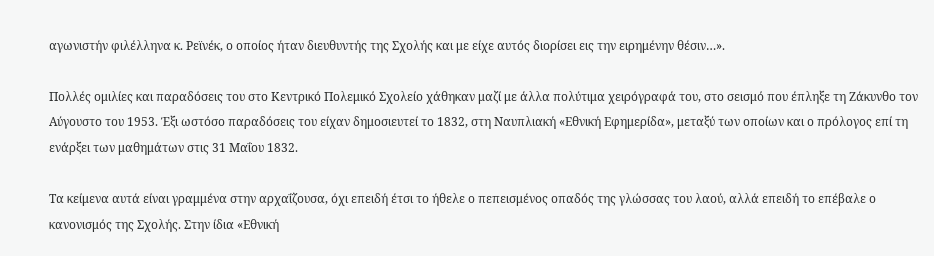αγωνιστήν φιλέλληνα κ. Ρεϊνέκ, ο οποίος ήταν διευθυντής της Σχολής και με είχε αυτός διορίσει εις την ειρημένην θέσιν…».

Πολλές ομιλίες και παραδόσεις του στο Κεντρικό Πολεμικό Σχολείο χάθηκαν μαζί με άλλα πολύτιμα χειρόγραφά του, στο σεισμό που έπληξε τη Ζάκυνθο τον Αύγουστο του 1953. Έξι ωστόσο παραδόσεις του είχαν δημοσιευτεί το 1832, στη Ναυπλιακή «Εθνική Εφημερίδα», μεταξύ των οποίων και ο πρόλογος επί τη ενάρξει των μαθημάτων στις 31 Μαΐου 1832.

Τα κείμενα αυτά είναι γραμμένα στην αρχαΐζουσα, όχι επειδή έτσι το ήθελε ο πεπεισμένος οπαδός της γλώσσας του λαού, αλλά επειδή το επέβαλε ο κανονισμός της Σχολής. Στην ίδια «Εθνική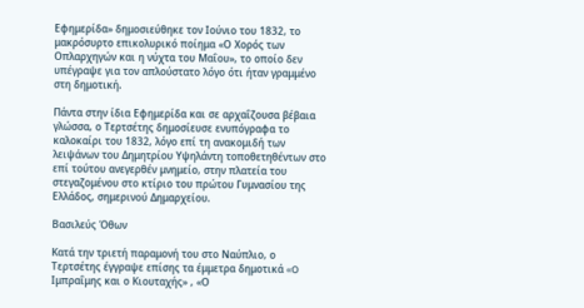Εφημερίδα» δημοσιεύθηκε τον Ιούνιο του 1832, το μακρόσυρτο επικολυρικό ποίημα «Ο Χορός των Οπλαρχηγών και η νύχτα του Μαΐου», το οποίο δεν υπέγραψε για τον απλούστατο λόγο ότι ήταν γραμμένο στη δημοτική.

Πάντα στην ίδια Εφημερίδα και σε αρχαΐζουσα βέβαια γλώσσα, ο Τερτσέτης δημοσίευσε ενυπόγραφα το καλοκαίρι του 1832, λόγο επί τη ανακομιδή των λειψάνων του Δημητρίου Υψηλάντη τοποθετηθέντων στο επί τούτου ανεγερθέν μνημείο, στην πλατεία του στεγαζομένου στο κτίριο του πρώτου Γυμνασίου της Ελλάδος, σημερινού Δημαρχείου.

Βασιλεύς Όθων

Κατά την τριετή παραμονή του στο Ναύπλιο, ο Τερτσέτης έγγραψε επίσης τα έμμετρα δημοτικά «O Ιμπραΐμης και ο Κιουταχής» , «Ο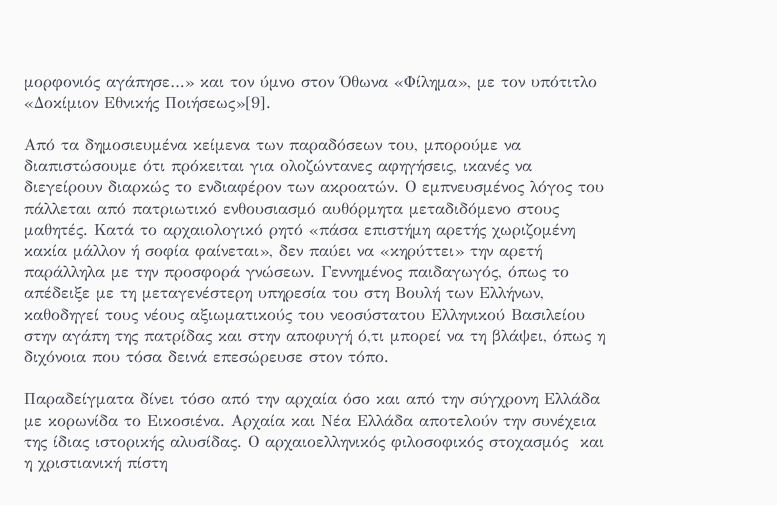μορφονιός αγάπησε…» και τον ύμνο στον Όθωνα «Φίλημα», με τον υπότιτλο «Δοκίμιον Εθνικής Ποιήσεως»[9].

Από τα δημοσιευμένα κείμενα των παραδόσεων του, μπορούμε να διαπιστώσουμε ότι πρόκειται για ολοζώντανες αφηγήσεις, ικανές να διεγείρουν διαρκώς το ενδιαφέρον των ακροατών. Ο εμπνευσμένος λόγος του πάλλεται από πατριωτικό ενθουσιασμό αυθόρμητα μεταδιδόμενο στους μαθητές. Κατά το αρχαιολογικό ρητό «πάσα επιστήμη αρετής χωριζομένη κακία μάλλον ή σοφία φαίνεται», δεν παύει να «κηρύττει» την αρετή παράλληλα με την προσφορά γνώσεων. Γεννημένος παιδαγωγός, όπως το απέδειξε με τη μεταγενέστερη υπηρεσία του στη Βουλή των Ελλήνων, καθοδηγεί τους νέους αξιωματικούς του νεοσύστατου Ελληνικού Βασιλείου στην αγάπη της πατρίδας και στην αποφυγή ό,τι μπορεί να τη βλάψει, όπως η διχόνοια που τόσα δεινά επεσώρευσε στον τόπο.

Παραδείγματα δίνει τόσο από την αρχαία όσο και από την σύγχρονη Ελλάδα με κορωνίδα το Εικοσιένα. Αρχαία και Νέα Ελλάδα αποτελούν την συνέχεια της ίδιας ιστορικής αλυσίδας. Ο αρχαιοελληνικός φιλοσοφικός στοχασμός  και η χριστιανική πίστη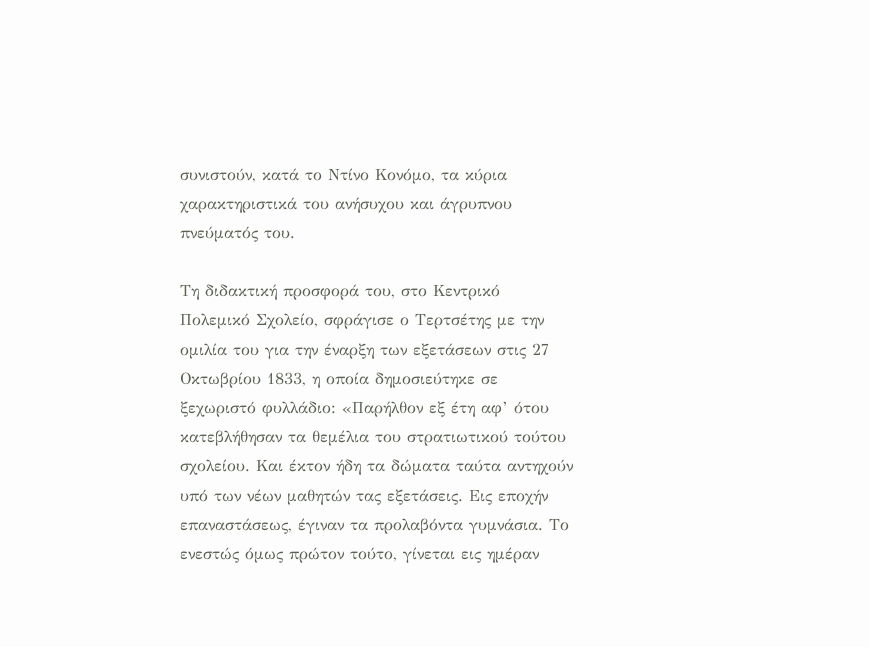συνιστούν, κατά το Ντίνο Κονόμο, τα κύρια χαρακτηριστικά του ανήσυχου και άγρυπνου πνεύματός του.

Τη διδακτική προσφορά του, στο Κεντρικό Πολεμικό Σχολείο, σφράγισε ο Τερτσέτης με την ομιλία του για την έναρξη των εξετάσεων στις 27 Οκτωβρίου 1833, η οποία δημοσιεύτηκε σε ξεχωριστό φυλλάδιο: «Παρήλθον εξ έτη αφ’ ότου κατεβλήθησαν τα θεμέλια του στρατιωτικού τούτου σχολείου. Και έκτον ήδη τα δώματα ταύτα αντηχούν υπό των νέων μαθητών τας εξετάσεις. Εις εποχήν επαναστάσεως, έγιναν τα προλαβόντα γυμνάσια. Το ενεστώς όμως πρώτον τούτο, γίνεται εις ημέραν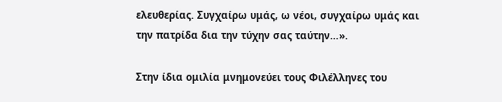ελευθερίας. Συγχαίρω υμάς, ω νέοι, συγχαίρω υμάς και την πατρίδα δια την τύχην σας ταύτην…».

Στην ίδια ομιλία μνημονεύει τους Φιλέλληνες του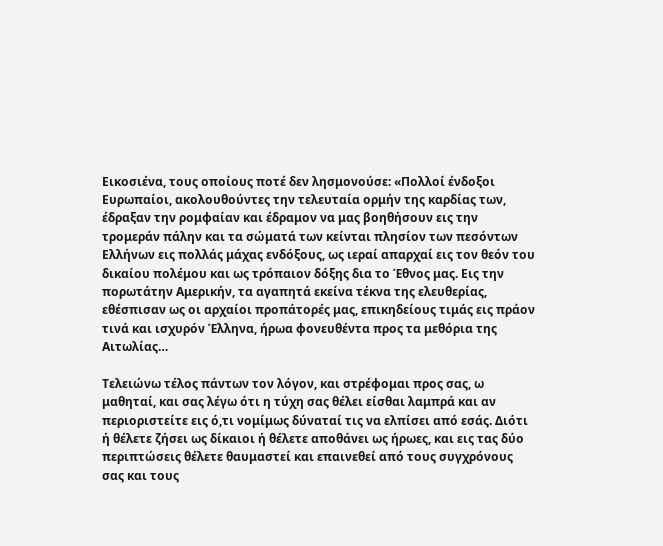Εικοσιένα, τους οποίους ποτέ δεν λησμονούσε: «Πολλοί ένδοξοι Ευρωπαίοι, ακολουθούντες την τελευταία ορμήν της καρδίας των, έδραξαν την ρομφαίαν και έδραμον να μας βοηθήσουν εις την τρομεράν πάλην και τα σώματά των κείνται πλησίον των πεσόντων Ελλήνων εις πολλάς μάχας ενδόξους, ως ιεραί απαρχαί εις τον θεόν του δικαίου πολέμου και ως τρόπαιον δόξης δια το Έθνος μας. Εις την πορωτάτην Αμερικήν, τα αγαπητά εκείνα τέκνα της ελευθερίας, εθέσπισαν ως οι αρχαίοι προπάτορές μας, επικηδείους τιμάς εις πράον τινά και ισχυρόν Έλληνα, ήρωα φονευθέντα προς τα μεθόρια της Αιτωλίας…

Τελειώνω τέλος πάντων τον λόγον, και στρέφομαι προς σας, ω μαθηταί, και σας λέγω ότι η τύχη σας θέλει είσθαι λαμπρά και αν περιοριστείτε εις ό,τι νομίμως δύναταί τις να ελπίσει από εσάς. Διότι ή θέλετε ζήσει ως δίκαιοι ή θέλετε αποθάνει ως ήρωες, και εις τας δύο περιπτώσεις θέλετε θαυμαστεί και επαινεθεί από τους συγχρόνους σας και τους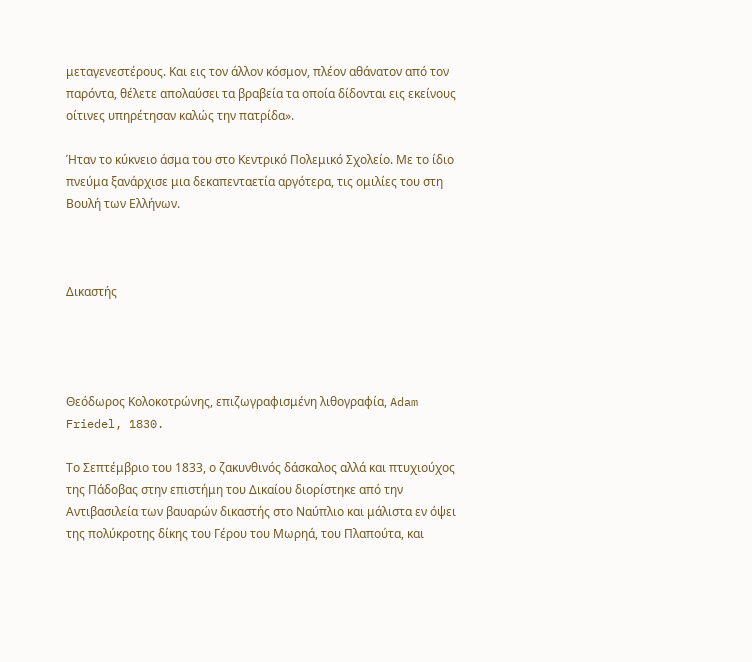μεταγενεστέρους. Και εις τον άλλον κόσμον, πλέον αθάνατον από τον παρόντα, θέλετε απολαύσει τα βραβεία τα οποία δίδονται εις εκείνους οίτινες υπηρέτησαν καλώς την πατρίδα».

Ήταν το κύκνειο άσμα του στο Κεντρικό Πολεμικό Σχολείο. Με το ίδιο πνεύμα ξανάρχισε μια δεκαπενταετία αργότερα, τις ομιλίες του στη Βουλή των Ελλήνων.



Δικαστής




Θεόδωρος Κολοκοτρώνης, επιζωγραφισμένη λιθογραφία, Adam Friedel, 1830.

Το Σεπτέμβριο του 1833, ο ζακυνθινός δάσκαλος αλλά και πτυχιούχος της Πάδοβας στην επιστήμη του Δικαίου διορίστηκε από την Αντιβασιλεία των βαυαρών δικαστής στο Ναύπλιο και μάλιστα εν όψει της πολύκροτης δίκης του Γέρου του Μωρηά, του Πλαπούτα, και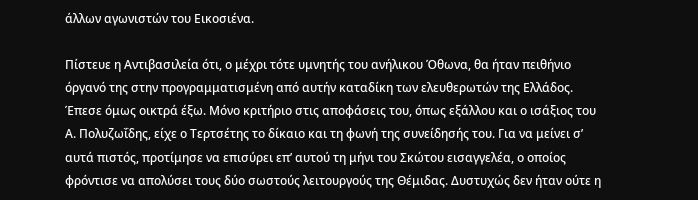άλλων αγωνιστών του Εικοσιένα.

Πίστευε η Αντιβασιλεία ότι, ο μέχρι τότε υμνητής του ανήλικου Όθωνα, θα ήταν πειθήνιο όργανό της στην προγραμματισμένη από αυτήν καταδίκη των ελευθερωτών της Ελλάδος. Έπεσε όμως οικτρά έξω. Μόνο κριτήριο στις αποφάσεις του, όπως εξάλλου και ο ισάξιος του Α. Πολυζωΐδης, είχε ο Τερτσέτης το δίκαιο και τη φωνή της συνείδησής του. Για να μείνει σ’ αυτά πιστός, προτίμησε να επισύρει επ’ αυτού τη μήνι του Σκώτου εισαγγελέα, ο οποίος φρόντισε να απολύσει τους δύο σωστούς λειτουργούς της Θέμιδας. Δυστυχώς δεν ήταν ούτε η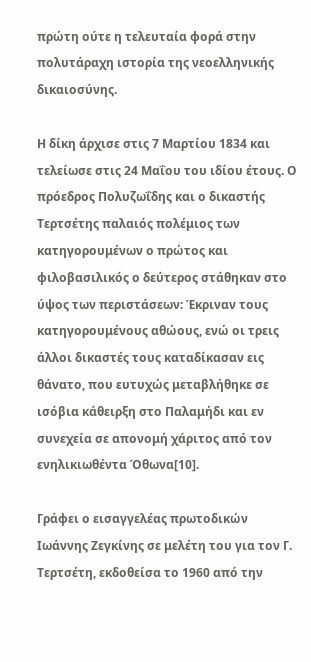πρώτη ούτε η τελευταία φορά στην πολυτάραχη ιστορία της νεοελληνικής δικαιοσύνης.

Η δίκη άρχισε στις 7 Μαρτίου 1834 και τελείωσε στις 24 Μαΐου του ιδίου έτους. Ο πρόεδρος Πολυζωΐδης και ο δικαστής Τερτσέτης παλαιός πολέμιος των κατηγορουμένων ο πρώτος και  φιλοβασιλικός ο δεύτερος στάθηκαν στο ύψος των περιστάσεων: Έκριναν τους κατηγορουμένους αθώους, ενώ οι τρεις άλλοι δικαστές τους καταδίκασαν εις θάνατο, που ευτυχώς μεταβλήθηκε σε ισόβια κάθειρξη στο Παλαμήδι και εν συνεχεία σε απονομή χάριτος από τον ενηλικιωθέντα Όθωνα[10].

Γράφει ο εισαγγελέας πρωτοδικών Ιωάννης Ζεγκίνης σε μελέτη του για τον Γ. Τερτσέτη, εκδοθείσα το 1960 από την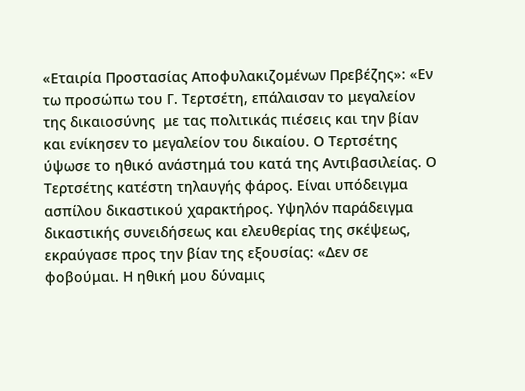«Εταιρία Προστασίας Αποφυλακιζομένων Πρεβέζης»: «Εν τω προσώπω του Γ. Τερτσέτη, επάλαισαν το μεγαλείον της δικαιοσύνης  με τας πολιτικάς πιέσεις και την βίαν και ενίκησεν το μεγαλείον του δικαίου. Ο Τερτσέτης ύψωσε το ηθικό ανάστημά του κατά της Αντιβασιλείας. Ο Τερτσέτης κατέστη τηλαυγής φάρος. Είναι υπόδειγμα ασπίλου δικαστικού χαρακτήρος. Υψηλόν παράδειγμα δικαστικής συνειδήσεως και ελευθερίας της σκέψεως, εκραύγασε προς την βίαν της εξουσίας: «Δεν σε φοβούμαι. Η ηθική μου δύναμις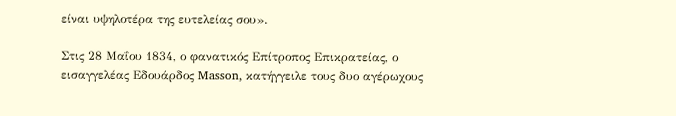είναι υψηλοτέρα της ευτελείας σου».

Στις 28 Μαΐου 1834, ο φανατικός Επίτροπος Επικρατείας, ο εισαγγελέας Εδουάρδος Masson, κατήγγειλε τους δυο αγέρωχους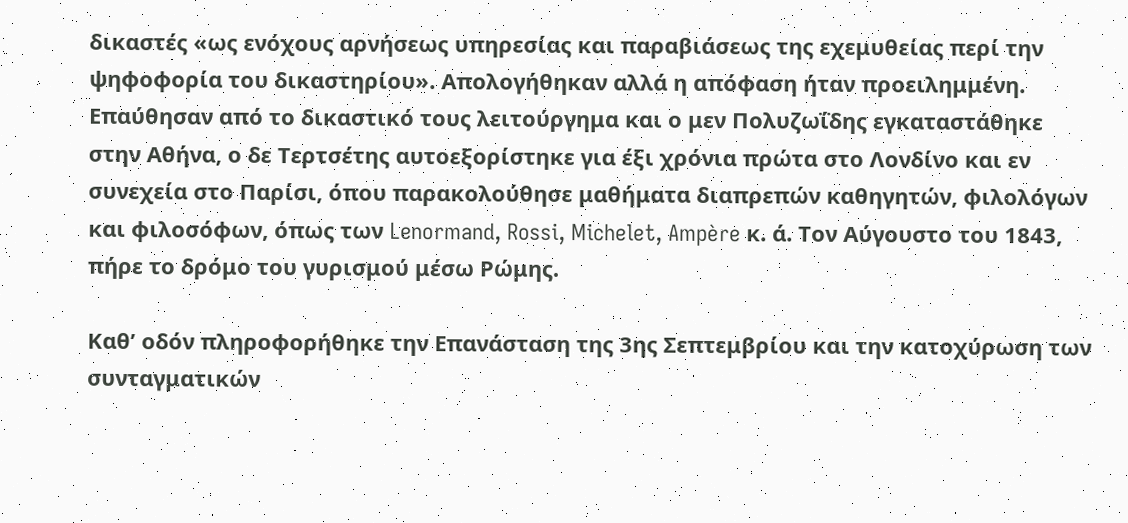δικαστές «ως ενόχους αρνήσεως υπηρεσίας και παραβιάσεως της εχεμυθείας περί την ψηφοφορία του δικαστηρίου». Απολογήθηκαν αλλά η απόφαση ήταν προειλημμένη. Επαύθησαν από το δικαστικό τους λειτούργημα και ο μεν Πολυζωΐδης εγκαταστάθηκε στην Αθήνα, ο δε Τερτσέτης αυτοεξορίστηκε για έξι χρόνια πρώτα στο Λονδίνο και εν συνεχεία στο Παρίσι, όπου παρακολούθησε μαθήματα διαπρεπών καθηγητών, φιλολόγων και φιλοσόφων, όπως των Lenormand, Rossi, Michelet, Ampère κ. ά. Τον Αύγουστο του 1843, πήρε το δρόμο του γυρισμού μέσω Ρώμης.

Καθ’ οδόν πληροφορήθηκε την Επανάσταση της 3ης Σεπτεμβρίου και την κατοχύρωση των συνταγματικών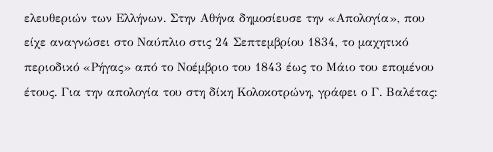ελευθεριών των Ελλήνων. Στην Αθήνα δημοσίευσε την «Απολογία», που είχε αναγνώσει στο Ναύπλιο στις 24 Σεπτεμβρίου 1834, το μαχητικό περιοδικό «Ρήγας» από το Νοέμβριο του 1843 έως το Μάιο του επομένου έτους. Για την απολογία του στη δίκη Κολοκοτρώνη, γράφει ο Γ. Βαλέτας: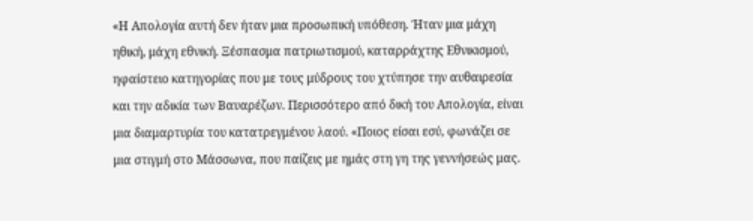«Η Απολογία αυτή δεν ήταν μια προσωπική υπόθεση. Ήταν μια μάχη ηθική, μάχη εθνική. Ξέσπασμα πατριωτισμού, καταρράχτης Εθνικισμού, ηφαίστειο κατηγορίας που με τους μύδρους του χτύπησε την αυθαιρεσία και την αδικία των Βαυαρέζων. Περισσότερο από δική του Απολογία, είναι μια διαμαρτυρία του κατατρεγμένου λαού. «Ποιος είσαι εσύ, φωνάζει σε μια στιγμή στο Μάσσωνα, που παίζεις με ημάς στη γη της γεννήσεώς μας.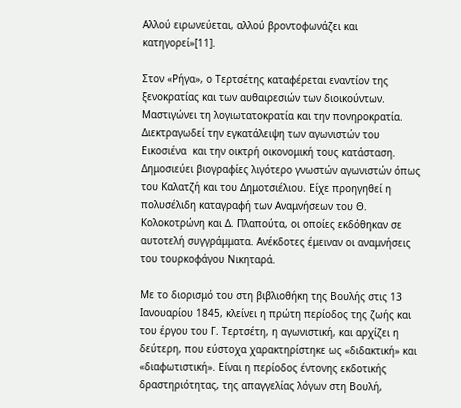Αλλού ειρωνεύεται, αλλού βροντοφωνάζει και κατηγορεί»[11].

Στον «Ρήγα», ο Τερτσέτης καταφέρεται εναντίον της ξενοκρατίας και των αυθαιρεσιών των διοικούντων. Μαστιγώνει τη λογιωτατοκρατία και την πονηροκρατία. Διεκτραγωδεί την εγκατάλειψη των αγωνιστών του Εικοσιένα  και την οικτρή οικονομική τους κατάσταση. Δημοσιεύει βιογραφίες λιγότερο γνωστών αγωνιστών όπως του Καλατζή και του Δημοτσιέλιου. Είχε προηγηθεί η πολυσέλιδη καταγραφή των Αναμνήσεων του Θ. Κολοκοτρώνη και Δ. Πλαπούτα, οι οποίες εκδόθηκαν σε αυτοτελή συγγράμματα. Ανέκδοτες έμειναν οι αναμνήσεις του τουρκοφάγου Νικηταρά.

Με το διορισμό του στη βιβλιοθήκη της Βουλής στις 13 Ιανουαρίου 1845, κλείνει η πρώτη περίοδος της ζωής και του έργου του Γ. Τερτσέτη, η αγωνιστική, και αρχίζει η δεύτερη, που εύστοχα χαρακτηρίστηκε ως «διδακτική» και «διαφωτιστική». Είναι η περίοδος έντονης εκδοτικής δραστηριότητας, της απαγγελίας λόγων στη Βουλή,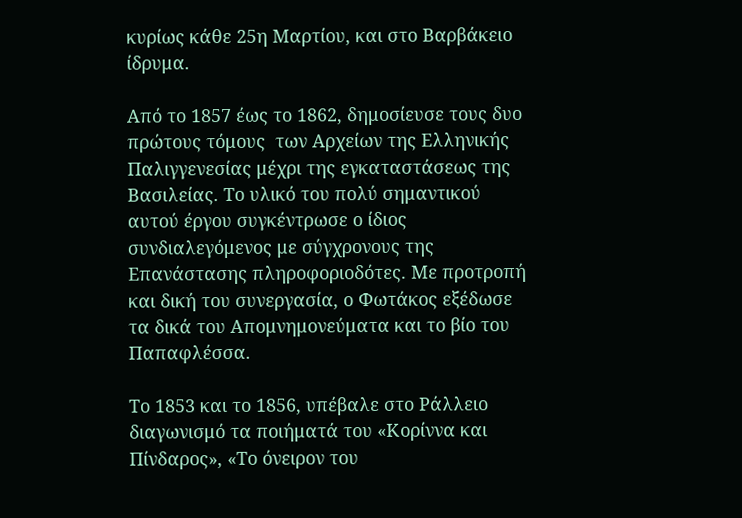κυρίως κάθε 25η Μαρτίου, και στο Βαρβάκειο ίδρυμα.

Από το 1857 έως το 1862, δημοσίευσε τους δυο πρώτους τόμους  των Αρχείων της Ελληνικής Παλιγγενεσίας μέχρι της εγκαταστάσεως της Βασιλείας. Το υλικό του πολύ σημαντικού αυτού έργου συγκέντρωσε ο ίδιος συνδιαλεγόμενος με σύγχρονους της Επανάστασης πληροφοριοδότες. Με προτροπή και δική του συνεργασία, ο Φωτάκος εξέδωσε τα δικά του Απομνημονεύματα και το βίο του Παπαφλέσσα.

Το 1853 και το 1856, υπέβαλε στο Ράλλειο διαγωνισμό τα ποιήματά του «Κορίννα και Πίνδαρος», «Το όνειρον του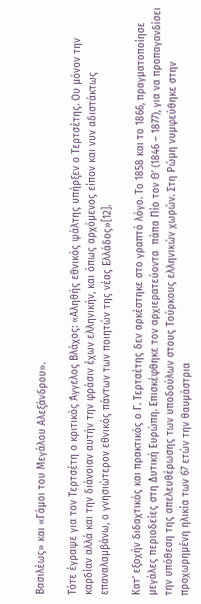Βασιλέως» και «Γάμοι του Μεγάλου Αλεξάνδρου».

Τότε έγραψε για τον Τερτσέτη ο κριτικός Άγγελος Βλάχος: «Αληθής εθνικός ψάλτης υπήρξεν ο Τερτσέτης. Ου μόνον την καρδίαν αλλά και την διάνοιαν αυτήν την φράσιν έχων ελληνικήν, και όπως αρχόμενος είπον και νυν αδιστάκτως επαναλαμβάνω, ο γνησιώτερον εθνικός πάντων των ποιητών της νέας Ελλάδος»[12].

Κατ’ εξοχήν διδαχτικός και πρακτικός ο Γ. Τερτσέτης δεν αρκέστηκε στο γραπτό λόγο. Το 1858 και το 1866, πραγματοποίησε μεγάλες περιοδείες στη Δυτική Ευρώπη. Επισκέφθηκε τον αρχιερατεύοντα  πάπα Πίο τον Θ’ (1846 – 1877), για να προπαγανδίσει την υπόθεση της απελευθέρωσης των υποδούλων στους Τούρκους ελληνικών χωρών. Στη Ρώμη νυμφεύθηκε στην προχωρημένη ηλικία των 67 ετών την θαυμάστρια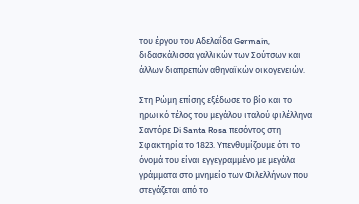του έργου του Αδελαΐδα Germain, διδασκάλισσα γαλλικών των Σούτσων και άλλων διαπρεπών αθηναϊκών οικογενειών.

Στη Ρώμη επίσης εξέδωσε το βίο και το ηρωικό τέλος του μεγάλου ιταλού φιλέλληνα Σαντόρε Di Santa Rosa πεσόντος στη Σφακτηρία το 1823. Υπενθυμίζουμε ότι το όνομά του είναι εγγεγραμμένο με μεγάλα γράμματα στο μνημείο των Φιλελλήνων που στεγάζεται από το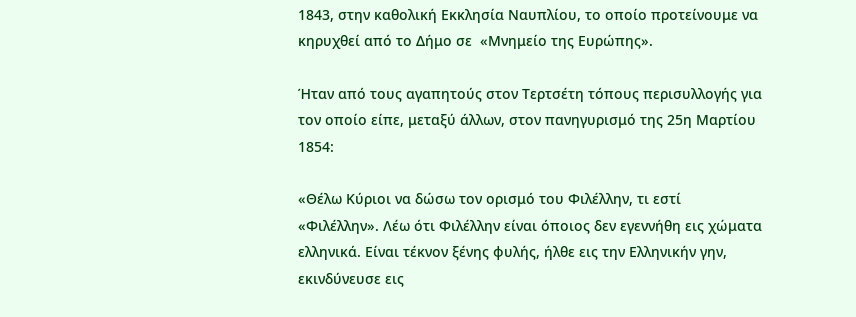1843, στην καθολική Εκκλησία Ναυπλίου, το οποίο προτείνουμε να κηρυχθεί από το Δήμο σε  «Μνημείο της Ευρώπης».

Ήταν από τους αγαπητούς στον Τερτσέτη τόπους περισυλλογής για τον οποίο είπε, μεταξύ άλλων, στον πανηγυρισμό της 25η Μαρτίου 1854:

«Θέλω Κύριοι να δώσω τον ορισμό του Φιλέλλην, τι εστί «Φιλέλλην». Λέω ότι Φιλέλλην είναι όποιος δεν εγεννήθη εις χώματα ελληνικά. Είναι τέκνον ξένης φυλής, ήλθε εις την Ελληνικήν γην, εκινδύνευσε εις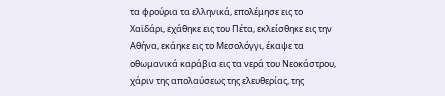τα φρούρια τα ελληνικά, επολέμησε εις το Χαϊδάρι, εχάθηκε εις του Πέτα, εκλείσθηκε εις την Αθήνα, εκάηκε εις το Μεσολόγγι, έκαψε τα οθωμανικά καράβια εις τα νερά του Νεοκάστρου, χάριν της απολαύσεως της ελευθερίας, της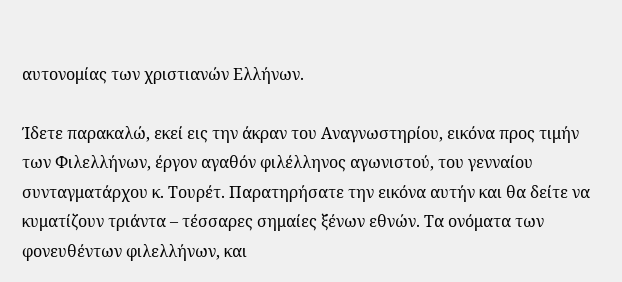αυτονομίας των χριστιανών Ελλήνων.

Ίδετε παρακαλώ, εκεί εις την άκραν του Αναγνωστηρίου, εικόνα προς τιμήν των Φιλελλήνων, έργον αγαθόν φιλέλληνος αγωνιστού, του γενναίου συνταγματάρχου κ. Τουρέτ. Παρατηρήσατε την εικόνα αυτήν και θα δείτε να κυματίζουν τριάντα – τέσσαρες σημαίες ξένων εθνών. Τα ονόματα των φονευθέντων φιλελλήνων, και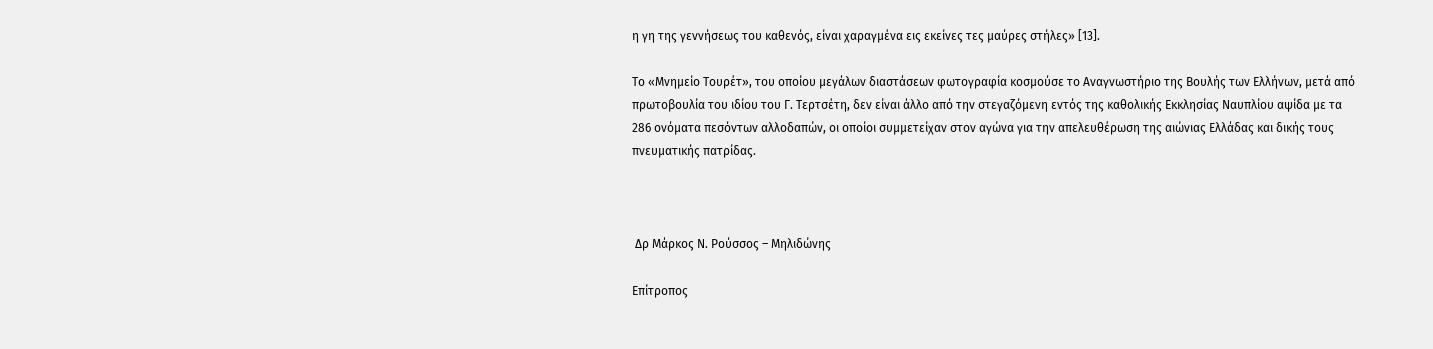η γη της γεννήσεως του καθενός, είναι χαραγμένα εις εκείνες τες μαύρες στήλες» [13].

Το «Μνημείο Τουρέτ», του οποίου μεγάλων διαστάσεων φωτογραφία κοσμούσε το Αναγνωστήριο της Βουλής των Ελλήνων, μετά από πρωτοβουλία του ιδίου του Γ. Τερτσέτη, δεν είναι άλλο από την στεγαζόμενη εντός της καθολικής Εκκλησίας Ναυπλίου αψίδα με τα 286 ονόματα πεσόντων αλλοδαπών, οι οποίοι συμμετείχαν στον αγώνα για την απελευθέρωση της αιώνιας Ελλάδας και δικής τους πνευματικής πατρίδας.



 Δρ Μάρκος Ν. Ρούσσος – Μηλιδώνης

Επίτροπος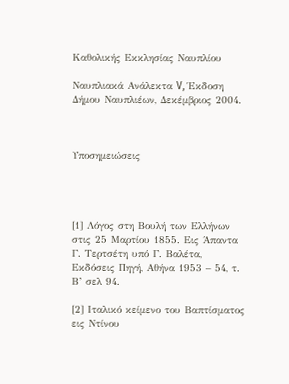Καθολικής Εκκλησίας Ναυπλίου

Ναυπλιακά Ανάλεκτα V, Έκδοση Δήμου Ναυπλιέων, Δεκέμβριος 2004.



Υποσημειώσεις




[1] Λόγος στη Βουλή των Ελλήνων στις 25 Μαρτίου 1855. Εις Άπαντα Γ. Τερτσέτη υπό Γ. Βαλέτα, Εκδόσεις Πηγή, Αθήνα 1953 – 54, τ. Β’ σελ 94.

[2] Ιταλικό κείμενο του Βαπτίσματος εις Ντίνου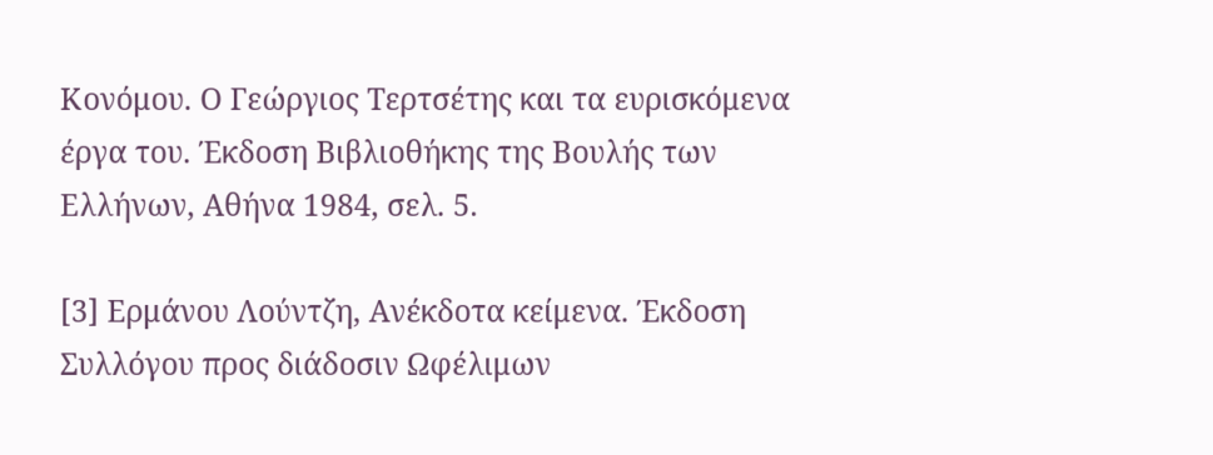Κονόμου. Ο Γεώργιος Τερτσέτης και τα ευρισκόμενα έργα του. Έκδοση Βιβλιοθήκης της Βουλής των Ελλήνων, Αθήνα 1984, σελ. 5.

[3] Ερμάνου Λούντζη, Ανέκδοτα κείμενα. Έκδοση Συλλόγου προς διάδοσιν Ωφέλιμων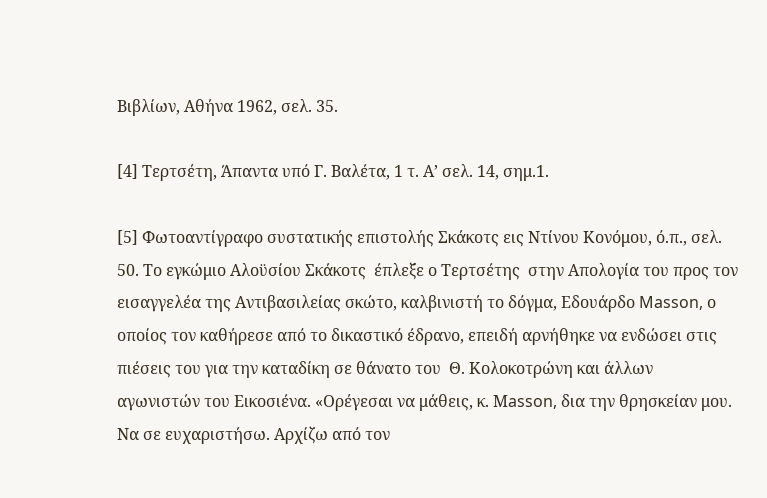Βιβλίων, Αθήνα 1962, σελ. 35.

[4] Τερτσέτη, Άπαντα υπό Γ. Βαλέτα, 1 τ. Α’ σελ. 14, σημ.1.

[5] Φωτοαντίγραφο συστατικής επιστολής Σκάκοτς εις Ντίνου Κονόμου, ό.π., σελ. 50. Το εγκώμιο Αλοϋσίου Σκάκοτς  έπλεξε ο Τερτσέτης  στην Απολογία του προς τον εισαγγελέα της Αντιβασιλείας σκώτο, καλβινιστή το δόγμα, Εδουάρδο Masson, ο οποίος τον καθήρεσε από το δικαστικό έδρανο, επειδή αρνήθηκε να ενδώσει στις πιέσεις του για την καταδίκη σε θάνατο του  Θ. Κολοκοτρώνη και άλλων αγωνιστών του Εικοσιένα. «Ορέγεσαι να μάθεις, κ. Μasson, δια την θρησκείαν μου. Να σε ευχαριστήσω. Αρχίζω από τον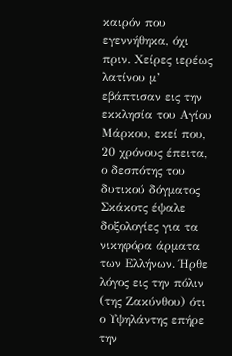καιρόν που εγεννήθηκα, όχι πριν. Χείρες ιερέως λατίνου μ’ εβάπτισαν εις την εκκλησία του Αγίου Μάρκου, εκεί που, 20 χρόνους έπειτα, ο δεσπότης του δυτικού δόγματος Σκάκοτς έψαλε δοξολογίες για τα νικηφόρα άρματα των Ελλήνων. Ήρθε λόγος εις την πόλιν (της Ζακύνθου) ότι ο Υψηλάντης επήρε την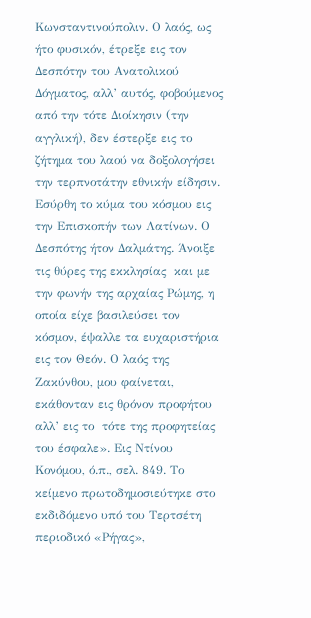Κωνσταντινούπολιν. Ο λαός, ως ήτο φυσικόν, έτρεξε εις τον Δεσπότην του Ανατολικού Δόγματος, αλλ’ αυτός, φοβούμενος από την τότε Διοίκησιν (την αγγλική), δεν έστερξε εις το ζήτημα του λαού να δοξολογήσει  την τερπνοτάτην εθνικήν είδησιν. Εσύρθη το κύμα του κόσμου εις την Επισκοπήν των Λατίνων. Ο Δεσπότης ήτον Δαλμάτης. Άνοιξε τις θύρες της εκκλησίας  και με την φωνήν της αρχαίας Ρώμης, η οποία είχε βασιλεύσει τον κόσμον, έψαλλε τα ευχαριστήρια εις τον Θεόν. Ο λαός της Ζακύνθου, μου φαίνεται, εκάθονταν εις θρόνον προφήτου αλλ’ εις το  τότε της προφητείας του έσφαλε». Εις Ντίνου Κονόμου, ό.π., σελ. 849. Το κείμενο πρωτοδημοσιεύτηκε στο εκδιδόμενο υπό του Τερτσέτη περιοδικό «Ρήγας»,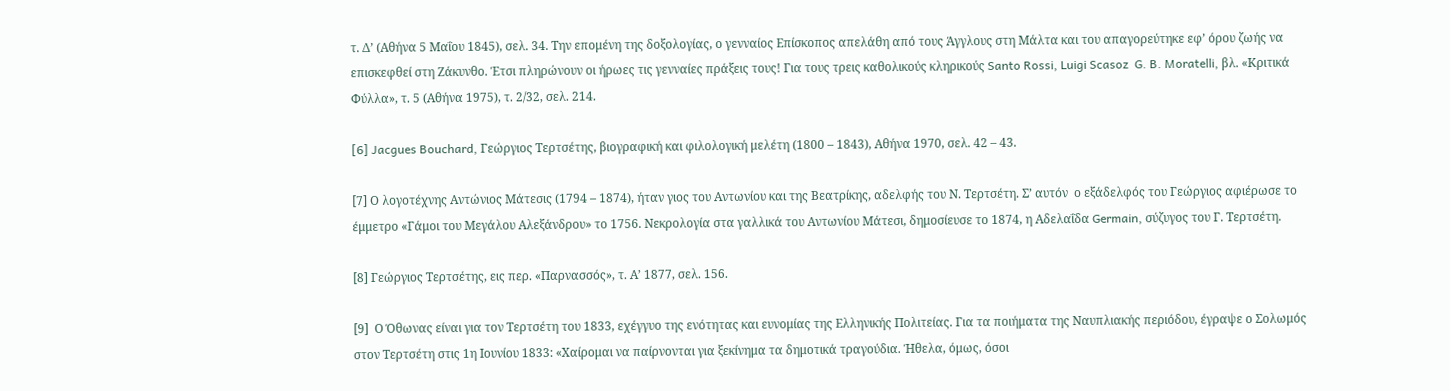τ. Δ’ (Αθήνα 5 Μαΐου 1845), σελ. 34. Την επομένη της δοξολογίας, ο γενναίος Επίσκοπος απελάθη από τους Άγγλους στη Μάλτα και του απαγορεύτηκε εφ’ όρου ζωής να επισκεφθεί στη Ζάκυνθο. Έτσι πληρώνουν οι ήρωες τις γενναίες πράξεις τους! Για τους τρεις καθολικούς κληρικούς Santo Rossi, Luigi Scasoz  G. B. Moratelli, βλ. «Κριτικά Φύλλα», τ. 5 (Αθήνα 1975), τ. 2/32, σελ. 214.

[6] Jacgues Bouchard, Γεώργιος Τερτσέτης, βιογραφική και φιλολογική μελέτη (1800 – 1843), Αθήνα 1970, σελ. 42 – 43.

[7] Ο λογοτέχνης Αντώνιος Μάτεσις (1794 – 1874), ήταν γιος του Αντωνίου και της Βεατρίκης, αδελφής του Ν. Τερτσέτη. Σ’ αυτόν  ο εξάδελφός του Γεώργιος αφιέρωσε το έμμετρο «Γάμοι του Μεγάλου Αλεξάνδρου» το 1756. Νεκρολογία στα γαλλικά του Αντωνίου Μάτεσι, δημοσίευσε το 1874, η Αδελαΐδα Germain, σύζυγος του Γ. Τερτσέτη.

[8] Γεώργιος Τερτσέτης, εις περ. «Παρνασσός», τ. Α’ 1877, σελ. 156.

[9]  Ο Όθωνας είναι για τον Τερτσέτη του 1833, εχέγγυο της ενότητας και ευνομίας της Ελληνικής Πολιτείας. Για τα ποιήματα της Ναυπλιακής περιόδου, έγραψε ο Σολωμός στον Τερτσέτη στις 1η Ιουνίου 1833: «Χαίρομαι να παίρνονται για ξεκίνημα τα δημοτικά τραγούδια. Ήθελα, όμως, όσοι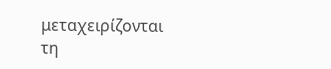μεταχειρίζονται τη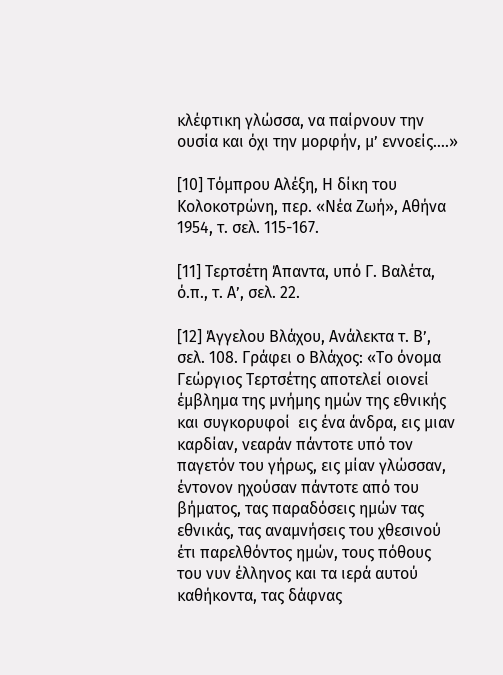κλέφτικη γλώσσα, να παίρνουν την ουσία και όχι την μορφήν, μ’ εννοείς….»

[10] Τόμπρου Αλέξη, Η δίκη του Κολοκοτρώνη, περ. «Νέα Ζωή», Αθήνα 1954, τ. σελ. 115-167.

[11] Τερτσέτη Άπαντα, υπό Γ. Βαλέτα, ό.π., τ. Α’, σελ. 22.

[12] Άγγελου Βλάχου, Ανάλεκτα τ. Β’, σελ. 108. Γράφει ο Βλάχος: «Το όνομα Γεώργιος Τερτσέτης αποτελεί οιονεί έμβλημα της μνήμης ημών της εθνικής και συγκορυφοί  εις ένα άνδρα, εις μιαν καρδίαν, νεαράν πάντοτε υπό τον παγετόν του γήρως, εις μίαν γλώσσαν, έντονον ηχούσαν πάντοτε από του βήματος, τας παραδόσεις ημών τας εθνικάς, τας αναμνήσεις του χθεσινού έτι παρελθόντος ημών, τους πόθους του νυν έλληνος και τα ιερά αυτού καθήκοντα, τας δάφνας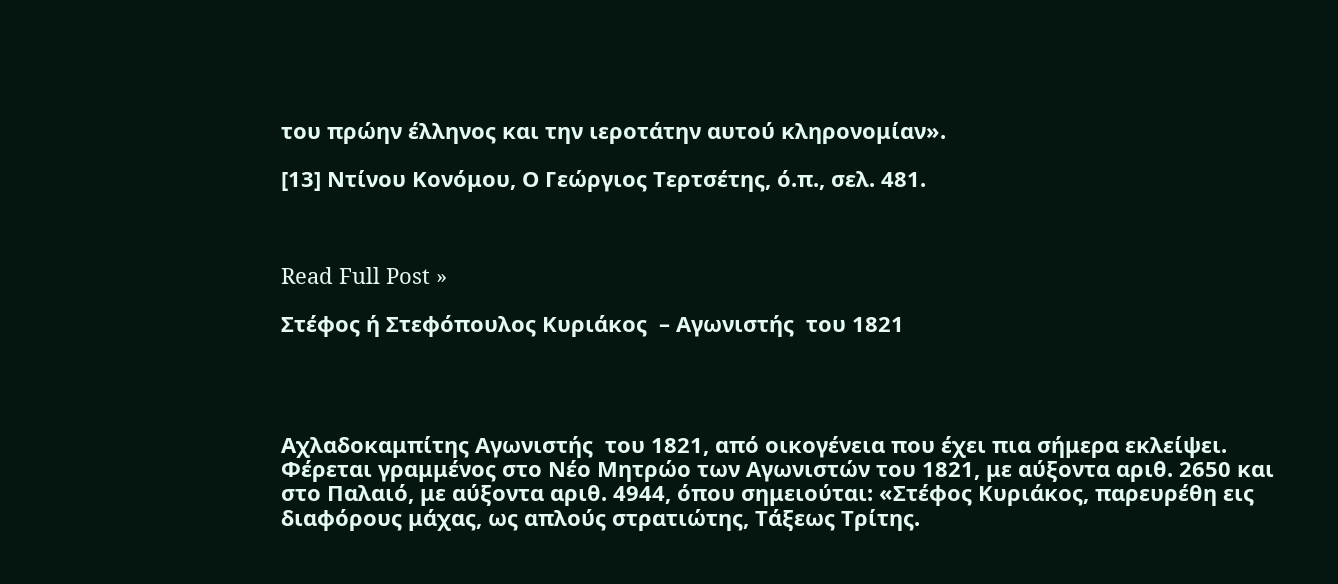του πρώην έλληνος και την ιεροτάτην αυτού κληρονομίαν».

[13] Ντίνου Κονόμου, Ο Γεώργιος Τερτσέτης, ό.π., σελ. 481.



Read Full Post »

Στέφος ή Στεφόπουλος Κυριάκος  – Αγωνιστής  του 1821




Αχλαδοκαμπίτης Αγωνιστής  του 1821, από οικογένεια που έχει πια σήμερα εκλείψει. Φέρεται γραμμένος στο Νέο Μητρώο των Αγωνιστών του 1821, με αύξοντα αριθ. 2650 και στο Παλαιό, με αύξοντα αριθ. 4944, όπου σημειούται: «Στέφος Κυριάκος, παρευρέθη εις διαφόρους μάχας, ως απλούς στρατιώτης, Τάξεως Τρίτης.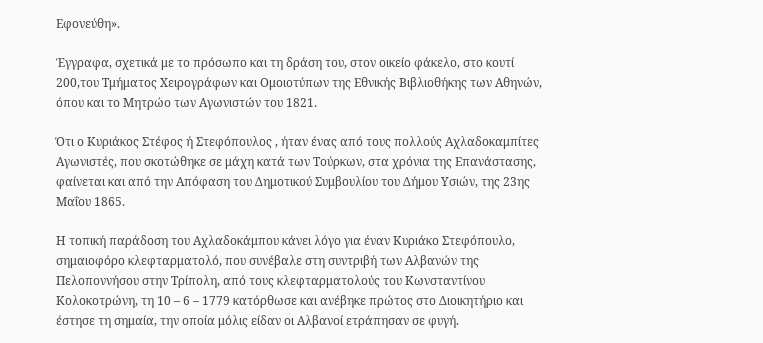Εφονεύθη».

Έγγραφα, σχετικά με το πρόσωπο και τη δράση του, στον οικείο φάκελο, στο κουτί 200,του Τμήματος Χειρογράφων και Ομοιοτύπων της Εθνικής Βιβλιοθήκης των Αθηνών, όπου και το Μητρώο των Αγωνιστών του 1821.

Ότι ο Κυριάκος Στέφος ή Στεφόπουλος , ήταν ένας από τους πολλούς Αχλαδοκαμπίτες Αγωνιστές, που σκοτώθηκε σε μάχη κατά των Τούρκων, στα χρόνια της Επανάστασης, φαίνεται και από την Απόφαση του Δημοτικού Συμβουλίου του Δήμου Υσιών, της 23ης Μαΐου 1865.

Η τοπική παράδοση του Αχλαδοκάμπου κάνει λόγο για έναν Κυριάκο Στεφόπουλο, σημαιοφόρο κλεφταρματολό, που συνέβαλε στη συντριβή των Αλβανών της Πελοποννήσου στην Τρίπολη, από τους κλεφταρματολούς του Κωνσταντίνου Κολοκοτρώνη, τη 10 – 6 – 1779 κατόρθωσε και ανέβηκε πρώτος στο Διοικητήριο και έστησε τη σημαία, την οποία μόλις είδαν οι Αλβανοί ετράπησαν σε φυγή.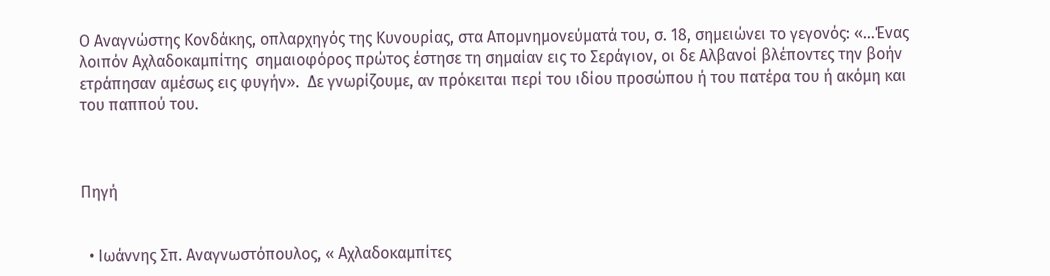Ο Αναγνώστης Κονδάκης, οπλαρχηγός της Κυνουρίας, στα Απομνημονεύματά του, σ. 18, σημειώνει το γεγονός: «…Ένας λοιπόν Αχλαδοκαμπίτης  σημαιοφόρος πρώτος έστησε τη σημαίαν εις το Σεράγιον, οι δε Αλβανοί βλέποντες την βοήν ετράπησαν αμέσως εις φυγήν».  Δε γνωρίζουμε, αν πρόκειται περί του ιδίου προσώπου ή του πατέρα του ή ακόμη και του παππού του.



Πηγή


  • Ιωάννης Σπ. Αναγνωστόπουλος, « Αχλαδοκαμπίτες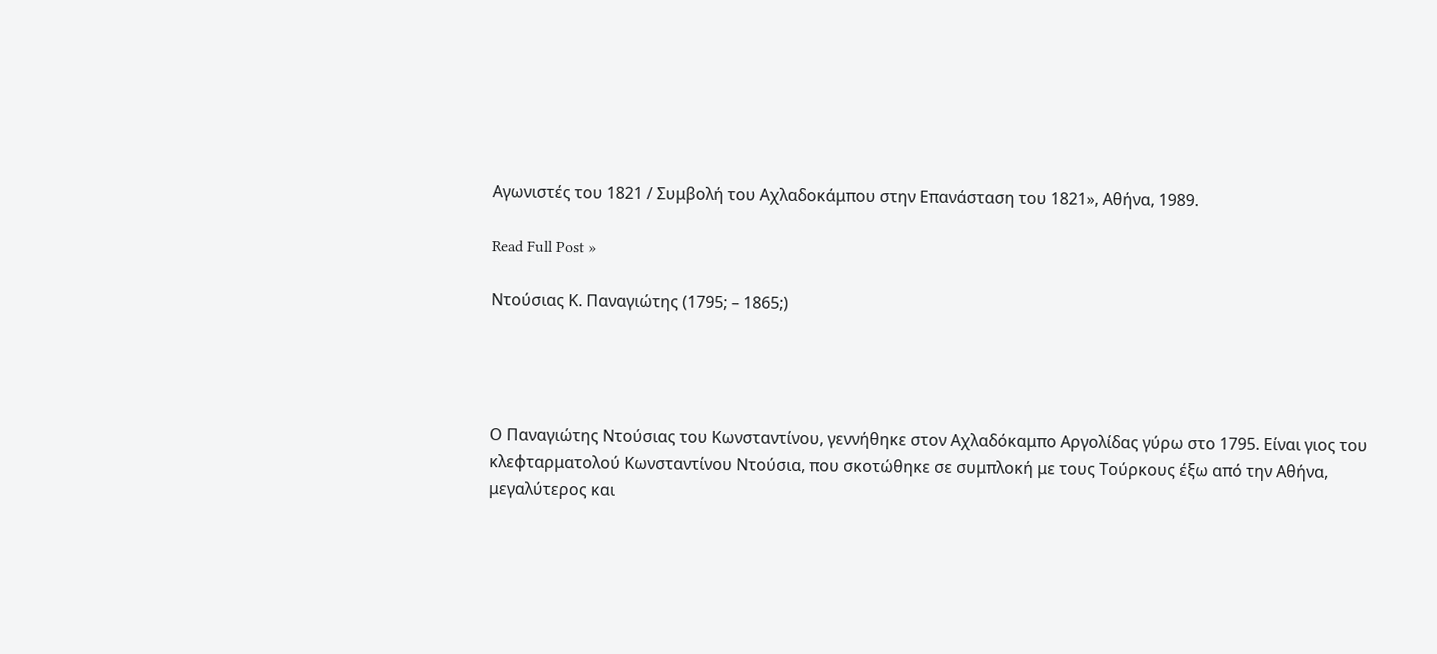Αγωνιστές του 1821 / Συμβολή του Αχλαδοκάμπου στην Επανάσταση του 1821», Αθήνα, 1989.

Read Full Post »

Ντούσιας Κ. Παναγιώτης (1795; – 1865;)




Ο Παναγιώτης Ντούσιας του Κωνσταντίνου, γεννήθηκε στον Αχλαδόκαμπο Αργολίδας γύρω στο 1795. Είναι γιος του κλεφταρματολού Κωνσταντίνου Ντούσια, που σκοτώθηκε σε συμπλοκή με τους Τούρκους έξω από την Αθήνα,  μεγαλύτερος και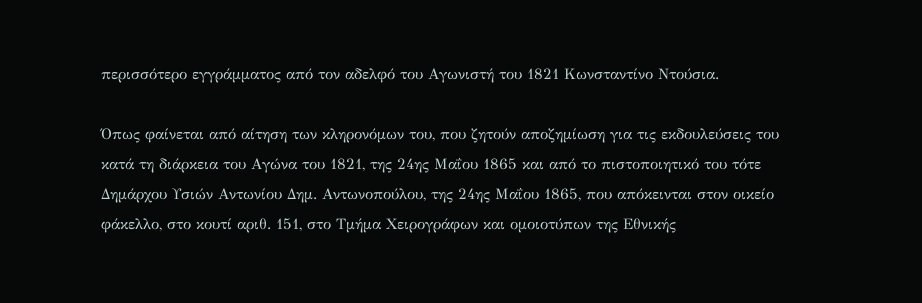περισσότερο εγγράμματος από τον αδελφό του Αγωνιστή του 1821 Κωνσταντίνο Ντούσια.

Όπως φαίνεται από αίτηση των κληρονόμων του, που ζητούν αποζημίωση για τις εκδουλεύσεις του κατά τη διάρκεια του Αγώνα του 1821, της 24ης Μαΐου 1865 και από το πιστοποιητικό του τότε Δημάρχου Υσιών Αντωνίου Δημ. Αντωνοπούλου, της 24ης Μαΐου 1865, που απόκεινται στον οικείο φάκελλο, στο κουτί αριθ. 151, στο Τμήμα Χειρογράφων και ομοιοτύπων της Εθνικής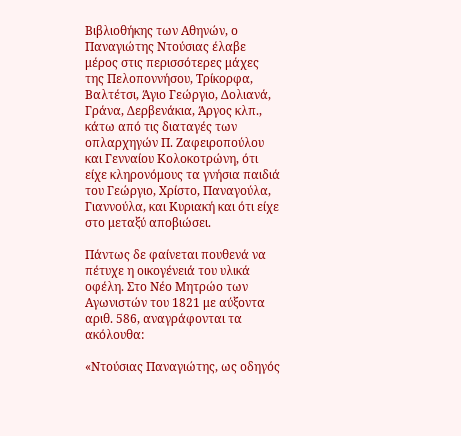Βιβλιοθήκης των Αθηνών, ο Παναγιώτης Ντούσιας έλαβε μέρος στις περισσότερες μάχες της Πελοποννήσου, Τρίκορφα, Βαλτέτσι, Άγιο Γεώργιο, Δολιανά, Γράνα, Δερβενάκια, Άργος κλπ., κάτω από τις διαταγές των οπλαρχηγών Π. Ζαφειροπούλου και Γενναίου Κολοκοτρώνη, ότι είχε κληρονόμους τα γνήσια παιδιά του Γεώργιο, Χρίστο, Παναγούλα, Γιαννούλα, και Κυριακή και ότι είχε στο μεταξύ αποβιώσει.

Πάντως δε φαίνεται πουθενά να πέτυχε η οικογένειά του υλικά οφέλη. Στο Νέο Μητρώο των Αγωνιστών του 1821 με αύξοντα αριθ. 586, αναγράφονται τα ακόλουθα:

«Ντούσιας Παναγιώτης, ως οδηγός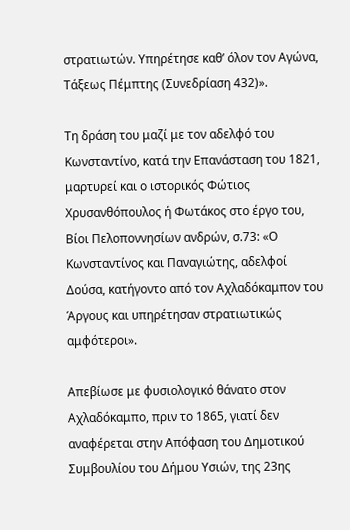στρατιωτών. Υπηρέτησε καθ’ όλον τον Αγώνα, Τάξεως Πέμπτης (Συνεδρίαση 432)».

Τη δράση του μαζί με τον αδελφό του Κωνσταντίνο, κατά την Επανάσταση του 1821, μαρτυρεί και ο ιστορικός Φώτιος Χρυσανθόπουλος ή Φωτάκος στο έργο του, Βίοι Πελοποννησίων ανδρών, σ.73: «Ο Κωνσταντίνος και Παναγιώτης, αδελφοί Δούσα, κατήγοντο από τον Αχλαδόκαμπον του Άργους και υπηρέτησαν στρατιωτικώς αμφότεροι».

Απεβίωσε με φυσιολογικό θάνατο στον Αχλαδόκαμπο, πριν το 1865, γιατί δεν αναφέρεται στην Απόφαση του Δημοτικού Συμβουλίου του Δήμου Υσιών, της 23ης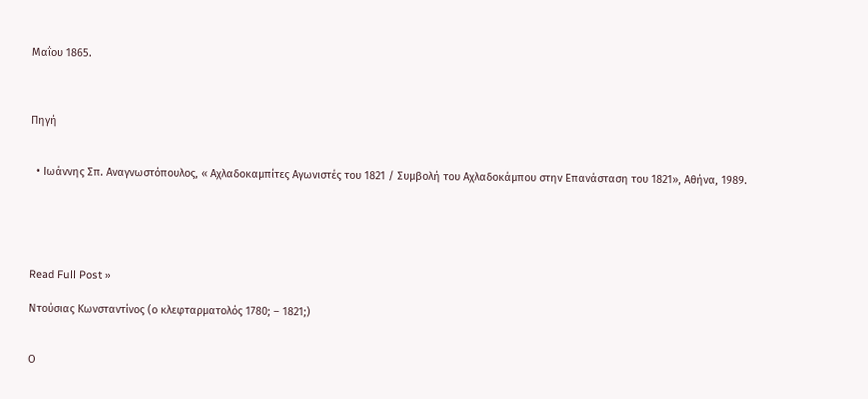Μαΐου 1865.



Πηγή


  • Ιωάννης Σπ. Αναγνωστόπουλος, « Αχλαδοκαμπίτες Αγωνιστές του 1821 / Συμβολή του Αχλαδοκάμπου στην Επανάσταση του 1821», Αθήνα, 1989.





Read Full Post »

Ντούσιας Κωνσταντίνος (ο κλεφταρματολός 1780; – 1821;)


Ο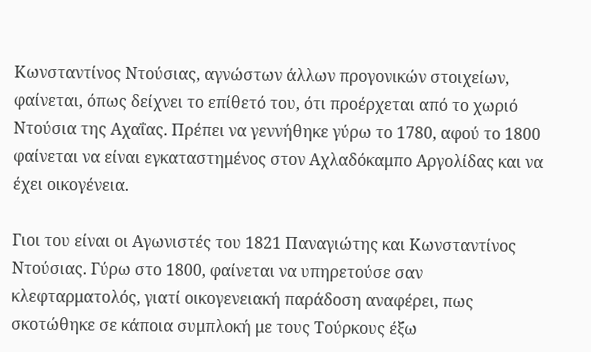Κωνσταντίνος Ντούσιας, αγνώστων άλλων προγονικών στοιχείων, φαίνεται, όπως δείχνει το επίθετό του, ότι προέρχεται από το χωριό Ντούσια της Αχαΐας. Πρέπει να γεννήθηκε γύρω το 1780, αφού το 1800 φαίνεται να είναι εγκαταστημένος στον Αχλαδόκαμπο Αργολίδας και να έχει οικογένεια.

Γιοι του είναι οι Αγωνιστές του 1821 Παναγιώτης και Κωνσταντίνος Ντούσιας. Γύρω στο 1800, φαίνεται να υπηρετούσε σαν κλεφταρματολός, γιατί οικογενειακή παράδοση αναφέρει, πως σκοτώθηκε σε κάποια συμπλοκή με τους Τούρκους έξω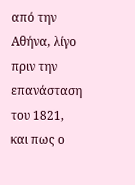από την Αθήνα, λίγο πριν την επανάσταση του 1821, και πως ο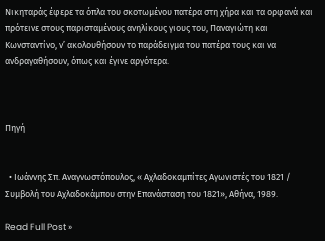Νικηταράς έφερε τα όπλα του σκοτωμένου πατέρα στη χήρα και τα ορφανά και πρότεινε στους παρισταμένους ανηλίκους γιους του, Παναγιώτη και Κωνσταντίνο, ν’ ακολουθήσουν το παράδειγμα του πατέρα τους και να ανδραγαθήσουν, όπως και έγινε αργότερα.



Πηγή


  • Ιωάννης Σπ. Αναγνωστόπουλος, « Αχλαδοκαμπίτες Αγωνιστές του 1821 / Συμβολή του Αχλαδοκάμπου στην Επανάσταση του 1821», Αθήνα, 1989.

Read Full Post »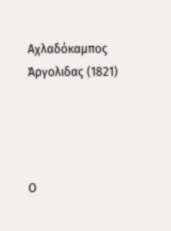Αχλαδόκαμπος Άργολιδας (1821)




Ο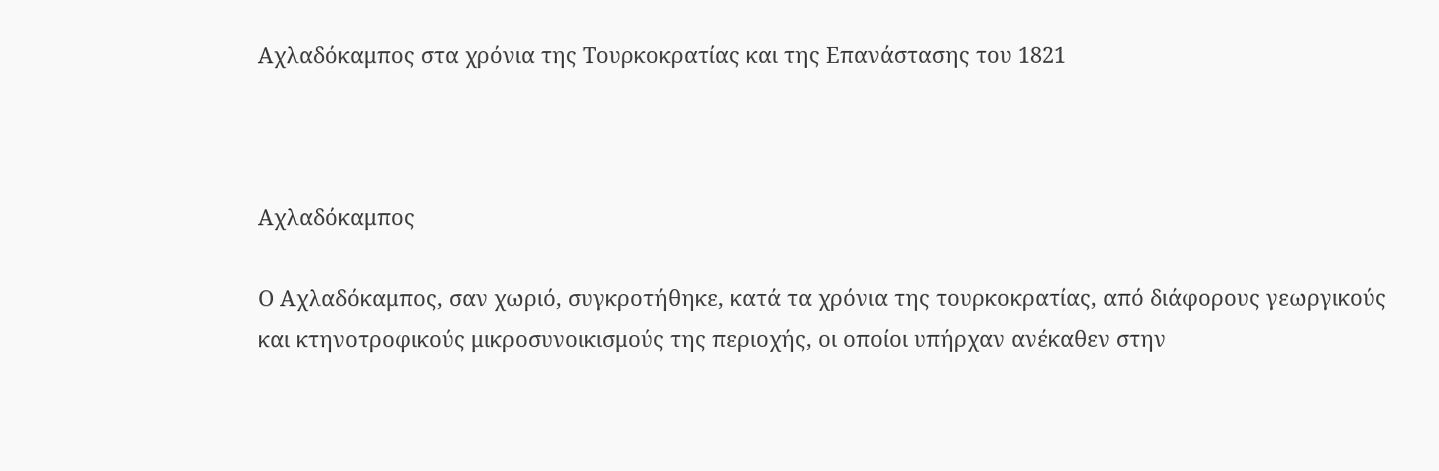Αχλαδόκαμπος στα χρόνια της Τουρκοκρατίας και της Επανάστασης του 1821



Αχλαδόκαμπος

Ο Αχλαδόκαμπος, σαν χωριό, συγκροτήθηκε, κατά τα χρόνια της τουρκοκρατίας, από διάφορους γεωργικούς και κτηνοτροφικούς μικροσυνοικισμούς της περιοχής, οι οποίοι υπήρχαν ανέκαθεν στην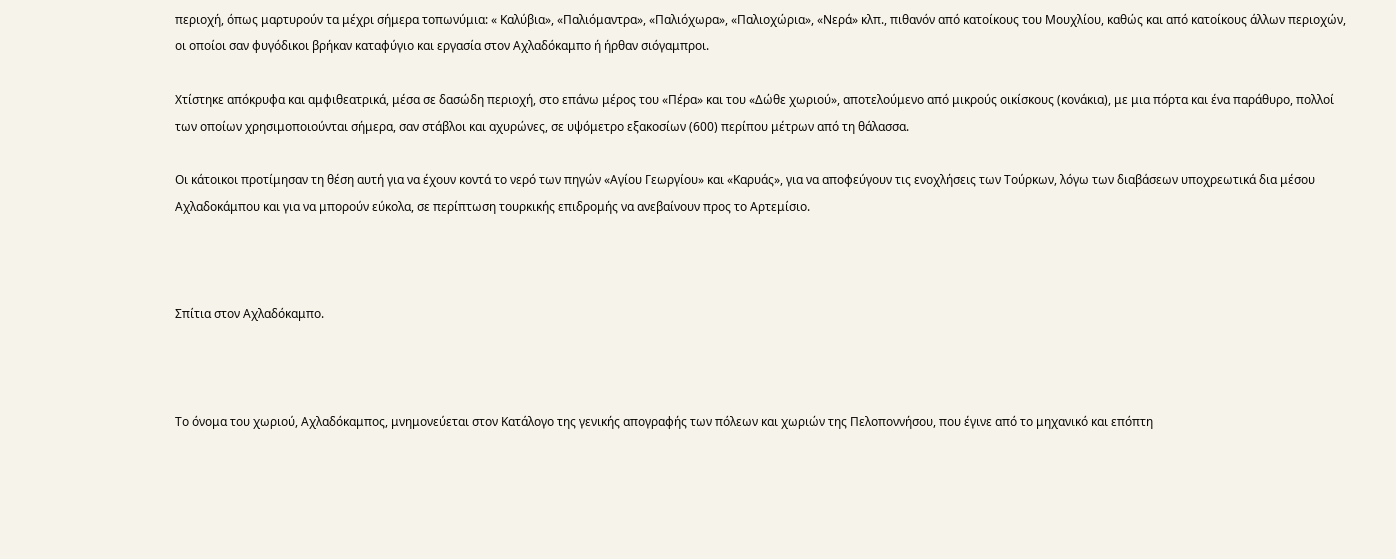περιοχή, όπως μαρτυρούν τα μέχρι σήμερα τοπωνύμια: « Καλύβια», «Παλιόμαντρα», «Παλιόχωρα», «Παλιοχώρια», «Νερά» κλπ., πιθανόν από κατοίκους του Μουχλίου, καθώς και από κατοίκους άλλων περιοχών, οι οποίοι σαν φυγόδικοι βρήκαν καταφύγιο και εργασία στον Αχλαδόκαμπο ή ήρθαν σιόγαμπροι.

Χτίστηκε απόκρυφα και αμφιθεατρικά, μέσα σε δασώδη περιοχή, στο επάνω μέρος του «Πέρα» και του «Δώθε χωριού», αποτελούμενο από μικρούς οικίσκους (κονάκια), με μια πόρτα και ένα παράθυρο, πολλοί των οποίων χρησιμοποιούνται σήμερα, σαν στάβλοι και αχυρώνες, σε υψόμετρο εξακοσίων (600) περίπου μέτρων από τη θάλασσα.

Οι κάτοικοι προτίμησαν τη θέση αυτή για να έχουν κοντά το νερό των πηγών «Αγίου Γεωργίου» και «Καρυάς», για να αποφεύγουν τις ενοχλήσεις των Τούρκων, λόγω των διαβάσεων υποχρεωτικά δια μέσου Αχλαδοκάμπου και για να μπορούν εύκολα, σε περίπτωση τουρκικής επιδρομής να ανεβαίνουν προς το Αρτεμίσιο.



Σπίτια στον Αχλαδόκαμπο.



Το όνομα του χωριού, Αχλαδόκαμπος, μνημονεύεται στον Κατάλογο της γενικής απογραφής των πόλεων και χωριών της Πελοποννήσου, που έγινε από το μηχανικό και επόπτη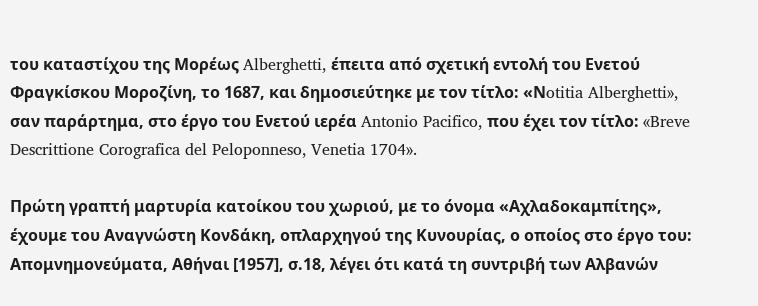του καταστίχου της Μορέως Alberghetti, έπειτα από σχετική εντολή του Ενετού Φραγκίσκου Μοροζίνη, το 1687, και δημοσιεύτηκε με τον τίτλο: «Νotitia Alberghetti», σαν παράρτημα, στο έργο του Ενετού ιερέα Antonio Pacifico, που έχει τον τίτλο: «Breve Descrittione Corografica del Peloponneso, Venetia 1704».

Πρώτη γραπτή μαρτυρία κατοίκου του χωριού, με το όνομα «Αχλαδοκαμπίτης», έχουμε του Αναγνώστη Κονδάκη, οπλαρχηγού της Κυνουρίας, ο οποίος στο έργο του: Απομνημονεύματα, Αθήναι [1957], σ.18, λέγει ότι κατά τη συντριβή των Αλβανών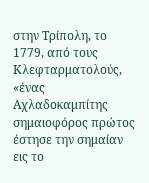στην Τρίπολη, το 1779, από τους Κλεφταρματολούς, «ένας Αχλαδοκαμπίτης σημαιοφόρος πρώτος έστησε την σημαίαν εις το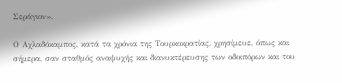Σεράγιον».

Ο Αχλαδόκαμπος, κατά τα χρόνια της Τουρκοκρατίας, χρησίμευε, όπως και σήμερα, σαν σταθμός αναψυχής και διανυκτέρευσης των οδοιπόρων και του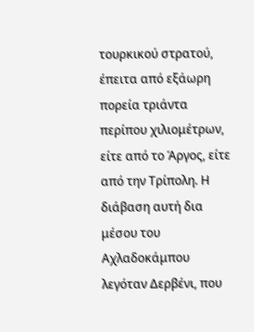τουρκικού στρατού, έπειτα από εξάωρη πορεία τριάντα περίπου χιλιομέτρων, είτε από το Άργος, είτε από την Τρίπολη. Η διάβαση αυτή δια μέσου του Αχλαδοκάμπου λεγόταν Δερβένι, που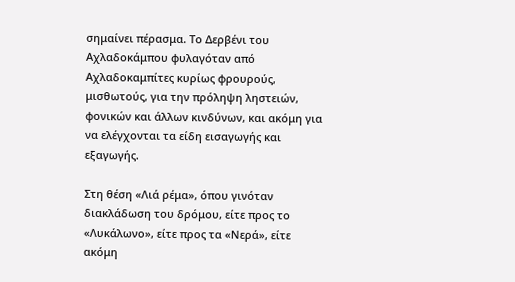σημαίνει πέρασμα. Το Δερβένι του Αχλαδοκάμπου φυλαγόταν από Αχλαδοκαμπίτες κυρίως φρουρούς, μισθωτούς, για την πρόληψη ληστειών, φονικών και άλλων κινδύνων, και ακόμη για να ελέγχονται τα είδη εισαγωγής και εξαγωγής.

Στη θέση «Λιά ρέμα», όπου γινόταν διακλάδωση του δρόμου, είτε προς το «Λυκάλωνο», είτε προς τα «Νερά», είτε ακόμη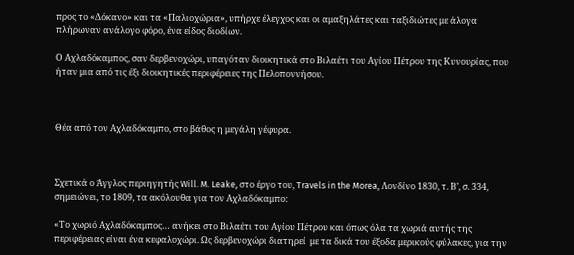προς το «Δόκανο» και τα «Παλιοχώρια», υπήρχε έλεγχος και οι αμαξηλάτες και ταξιδιώτες με άλογα πλήρωναν ανάλογο φόρο, ένα είδος διοδίων.

Ο Αχλαδόκαμπος, σαν δερβενοχώρι, υπαγόταν διοικητικά στο Βιλαέτι του Αγίου Πέτρου της Κυνουρίας, που ήταν μια από τις έξι διοικητικές περιφέρειες της Πελοποννήσου.



Θέα από τον Αχλαδόκαμπο, στο βάθος η μεγάλη γέφυρα.



Σχετικά ο Άγγλος περιηγητής Will. M. Leake, στο έργο του, Travels in the Morea, Λονδίνο 1830, τ. Β’, σ. 334, σημειώνει, το 1809, τα ακόλουθα για τον Αχλαδόκαμπο:

«Το χωριό Αχλαδόκαμπος… ανήκει στο Βιλαέτι του Αγίου Πέτρου και όπως όλα τα χωριά αυτής της περιφέρειας είναι ένα κεφαλοχώρι. Ως δερβενοχώρι διατηρεί  με τα δικά του έξοδα μερικούς φύλακες, για την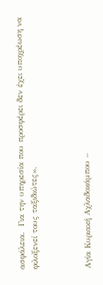ασφάλεια.  Για την υπηρεσία που προσφέρει δεν έχει υποχρέωση να φιλοξενεί τους ταξιδιώτες».



Αγία Κυριακή Αχλαδοκάμπου –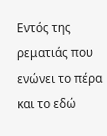Εντός της ρεματιάς που ενώνει το πέρα και το εδώ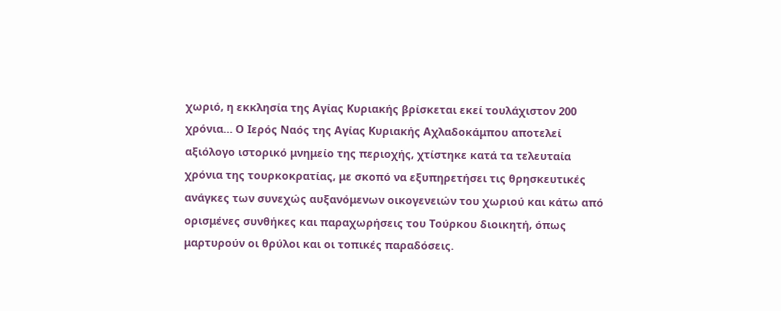χωριό, η εκκλησία της Αγίας Κυριακής βρίσκεται εκεί τουλάχιστον 200 χρόνια… Ο Ιερός Ναός της Αγίας Κυριακής Αχλαδοκάμπου αποτελεί αξιόλογο ιστορικό μνημείο της περιοχής, χτίστηκε κατά τα τελευταία χρόνια της τουρκοκρατίας, με σκοπό να εξυπηρετήσει τις θρησκευτικές ανάγκες των συνεχώς αυξανόμενων οικογενειών του χωριού και κάτω από ορισμένες συνθήκες και παραχωρήσεις του Τούρκου διοικητή, όπως μαρτυρούν οι θρύλοι και οι τοπικές παραδόσεις.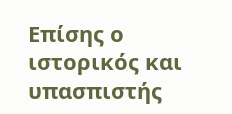Επίσης ο ιστορικός και υπασπιστής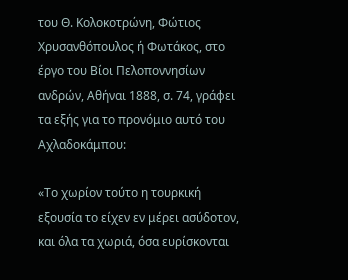του Θ. Κολοκοτρώνη, Φώτιος Χρυσανθόπουλος ή Φωτάκος, στο έργο του Βίοι Πελοποννησίων ανδρών, Αθήναι 1888, σ. 74, γράφει τα εξής για το προνόμιο αυτό του Αχλαδοκάμπου:

«Το χωρίον τούτο η τουρκική εξουσία το είχεν εν μέρει ασύδοτον, και όλα τα χωριά, όσα ευρίσκονται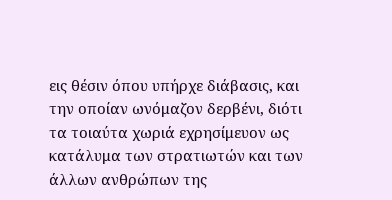εις θέσιν όπου υπήρχε διάβασις, και την οποίαν ωνόμαζον δερβένι, διότι τα τοιαύτα χωριά εχρησίμευον ως κατάλυμα των στρατιωτών και των άλλων ανθρώπων της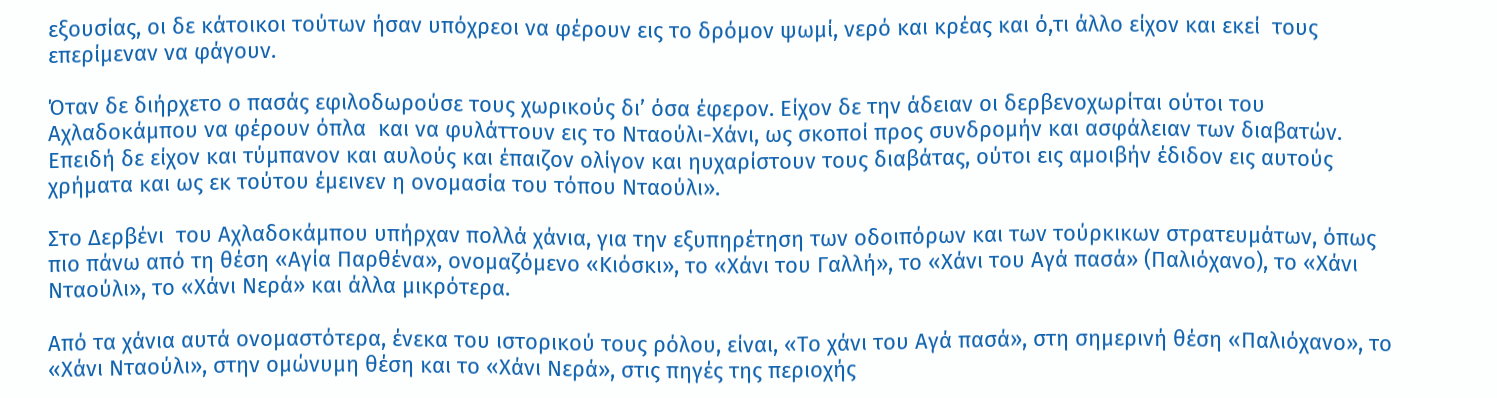εξουσίας, οι δε κάτοικοι τούτων ήσαν υπόχρεοι να φέρουν εις το δρόμον ψωμί, νερό και κρέας και ό,τι άλλο είχον και εκεί  τους επερίμεναν να φάγουν.

Όταν δε διήρχετο ο πασάς εφιλοδωρούσε τους χωρικούς δι’ όσα έφερον. Είχον δε την άδειαν οι δερβενοχωρίται ούτοι του Αχλαδοκάμπου να φέρουν όπλα  και να φυλάττουν εις το Νταούλι-Χάνι, ως σκοποί προς συνδρομήν και ασφάλειαν των διαβατών. Επειδή δε είχον και τύμπανον και αυλούς και έπαιζον ολίγον και ηυχαρίστουν τους διαβάτας, ούτοι εις αμοιβήν έδιδον εις αυτούς χρήματα και ως εκ τούτου έμεινεν η ονομασία του τόπου Νταούλι».

Στο Δερβένι  του Αχλαδοκάμπου υπήρχαν πολλά χάνια, για την εξυπηρέτηση των οδοιπόρων και των τούρκικων στρατευμάτων, όπως πιο πάνω από τη θέση «Αγία Παρθένα», ονομαζόμενο «Κιόσκι», το «Χάνι του Γαλλή», το «Χάνι του Αγά πασά» (Παλιόχανο), το «Χάνι Νταούλι», το «Χάνι Νερά» και άλλα μικρότερα.

Από τα χάνια αυτά ονομαστότερα, ένεκα του ιστορικού τους ρόλου, είναι, «Το χάνι του Αγά πασά», στη σημερινή θέση «Παλιόχανο», το «Χάνι Νταούλι», στην ομώνυμη θέση και το «Χάνι Νερά», στις πηγές της περιοχής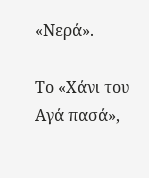«Νερά».

Το «Χάνι του Αγά πασά»,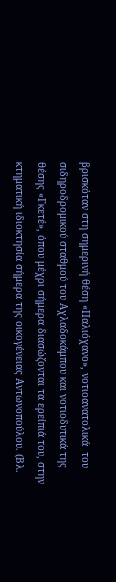βρισκόταν στη σημερινή θέση «Παλιόχανο», νοτιοανατολικά  του σιδηροδρομικού σταθμού του Αχλαδοκάμπου και νοτιοδυτικά της θέσης «Γκετέ», όπου μέχρι σήμερα διασώζονται τα ερείπιά του, στην κτηματική ιδιοκτησία σήμερα της οικογένειας Αντωνοπούλου. (Βλ.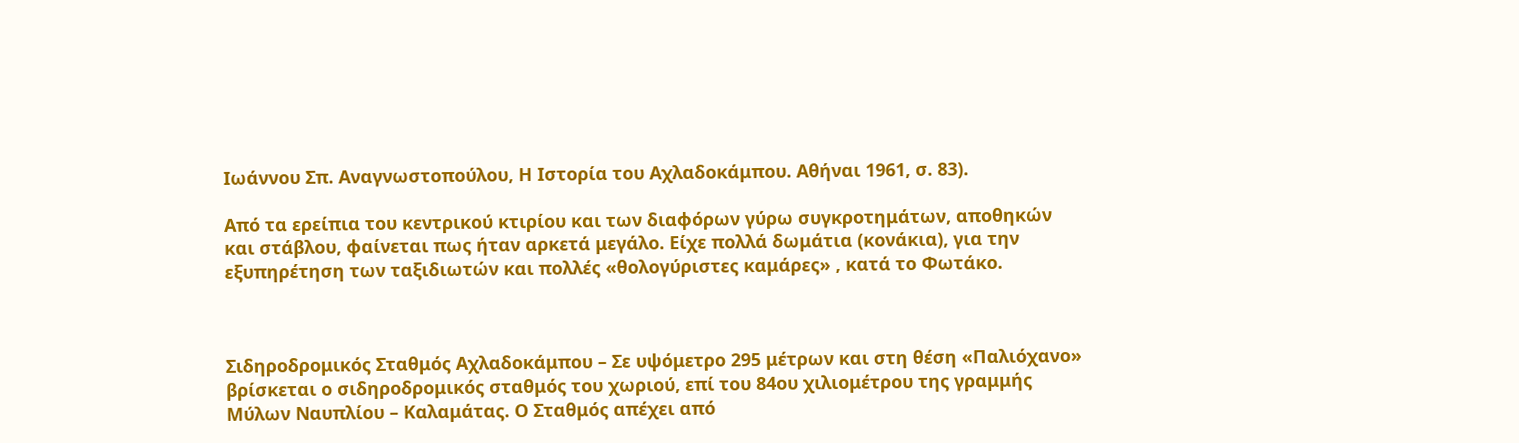Ιωάννου Σπ. Αναγνωστοπούλου, Η Ιστορία του Αχλαδοκάμπου. Αθήναι 1961, σ. 83).

Από τα ερείπια του κεντρικού κτιρίου και των διαφόρων γύρω συγκροτημάτων, αποθηκών και στάβλου, φαίνεται πως ήταν αρκετά μεγάλο. Είχε πολλά δωμάτια (κονάκια), για την εξυπηρέτηση των ταξιδιωτών και πολλές «θολογύριστες καμάρες» , κατά το Φωτάκο.



Σιδηροδρομικός Σταθμός Αχλαδοκάμπου – Σε υψόμετρο 295 μέτρων και στη θέση «Παλιόχανο» βρίσκεται ο σιδηροδρομικός σταθμός του χωριού, επί του 84ου χιλιομέτρου της γραμμής Μύλων Ναυπλίου – Καλαμάτας. Ο Σταθμός απέχει από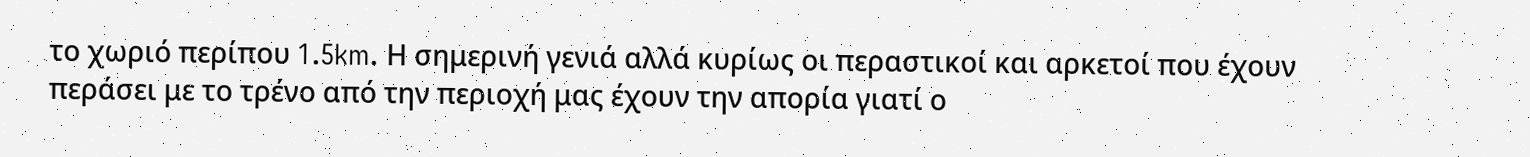το χωριό περίπου 1.5km. Η σημερινή γενιά αλλά κυρίως οι περαστικοί και αρκετοί που έχουν περάσει με το τρένο από την περιοχή μας έχουν την απορία γιατί ο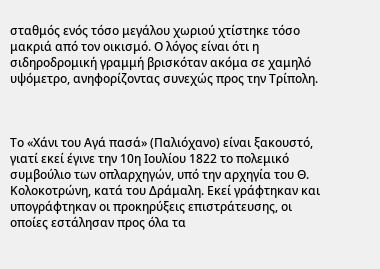σταθμός ενός τόσο μεγάλου χωριού χτίστηκε τόσο μακριά από τον οικισμό. Ο λόγος είναι ότι η σιδηροδρομική γραμμή βρισκόταν ακόμα σε χαμηλό υψόμετρο, ανηφορίζοντας συνεχώς προς την Τρίπολη.



Το «Χάνι του Αγά πασά» (Παλιόχανο) είναι ξακουστό, γιατί εκεί έγινε την 10η Ιουλίου 1822 το πολεμικό συμβούλιο των οπλαρχηγών, υπό την αρχηγία του Θ. Κολοκοτρώνη, κατά του Δράμαλη. Εκεί γράφτηκαν και υπογράφτηκαν οι προκηρύξεις επιστράτευσης, οι οποίες εστάλησαν προς όλα τα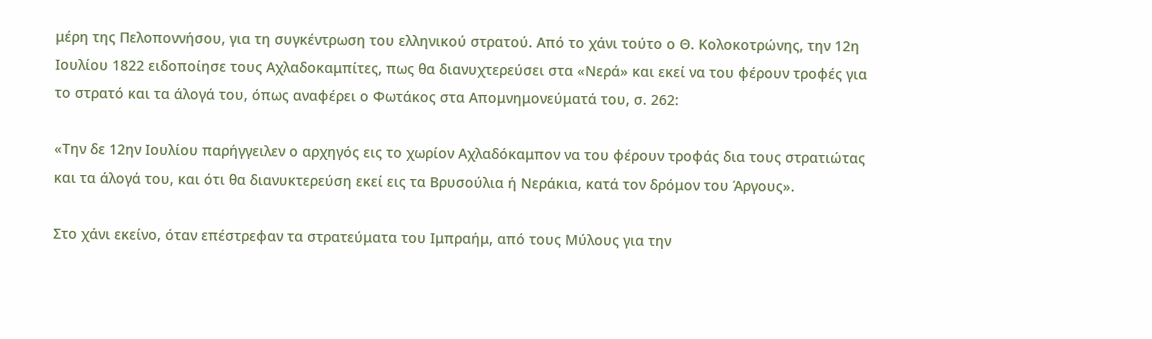μέρη της Πελοποννήσου, για τη συγκέντρωση του ελληνικού στρατού. Από το χάνι τούτο ο Θ. Κολοκοτρώνης, την 12η Ιουλίου 1822 ειδοποίησε τους Αχλαδοκαμπίτες, πως θα διανυχτερεύσει στα «Νερά» και εκεί να του φέρουν τροφές για το στρατό και τα άλογά του, όπως αναφέρει ο Φωτάκος στα Απομνημονεύματά του, σ. 262:

«Την δε 12ην Ιουλίου παρήγγειλεν ο αρχηγός εις το χωρίον Αχλαδόκαμπον να του φέρουν τροφάς δια τους στρατιώτας και τα άλογά του, και ότι θα διανυκτερεύση εκεί εις τα Βρυσούλια ή Νεράκια, κατά τον δρόμον του Άργους».

Στο χάνι εκείνο, όταν επέστρεφαν τα στρατεύματα του Ιμπραήμ, από τους Μύλους για την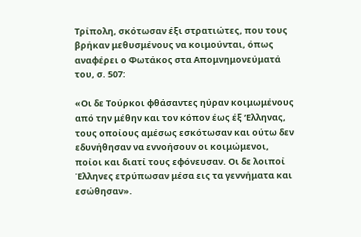Τρίπολη, σκότωσαν έξι στρατιώτες, που τους βρήκαν μεθυσμένους να κοιμούνται, όπως αναφέρει ο Φωτάκος στα Απομνημονεύματά του, σ. 507:

«Οι δε Τούρκοι φθάσαντες ηύραν κοιμωμένους από την μέθην και τον κόπον έως έξ ‘Ελληνας, τους οποίους αμέσως εσκότωσαν και ούτω δεν εδυνήθησαν να εννοήσουν οι κοιμώμενοι, ποίοι και διατί τους εφόνευσαν. Οι δε λοιποί Έλληνες ετρύπωσαν μέσα εις τα γεννήματα και εσώθησαν».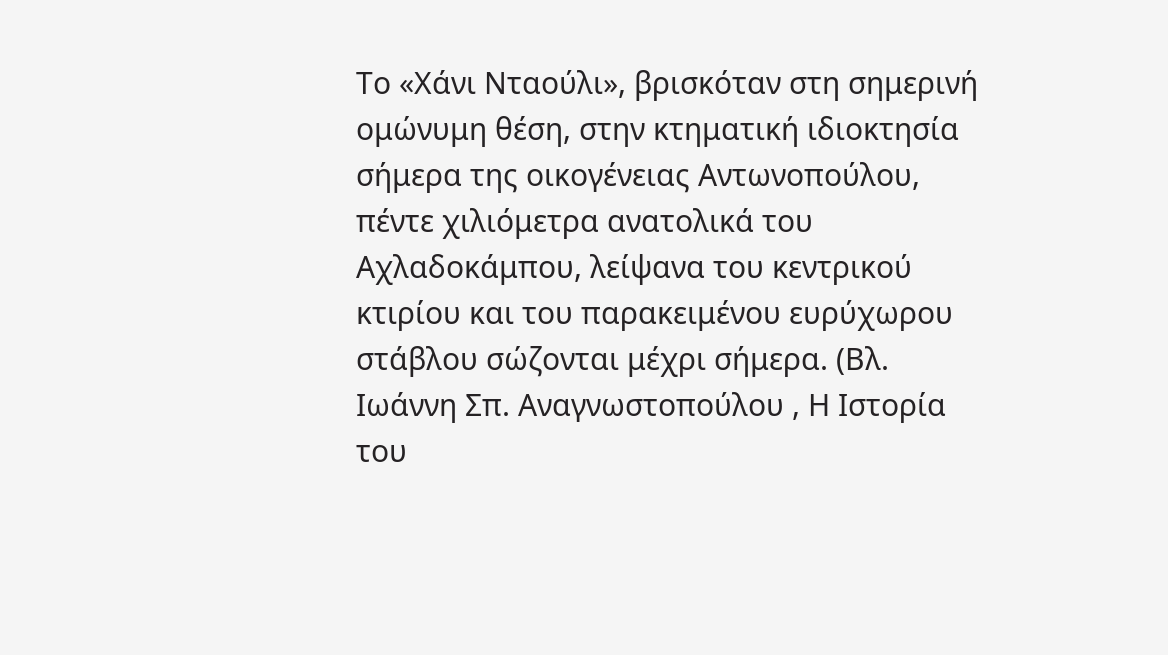Το «Χάνι Νταούλι», βρισκόταν στη σημερινή ομώνυμη θέση, στην κτηματική ιδιοκτησία σήμερα της οικογένειας Αντωνοπούλου, πέντε χιλιόμετρα ανατολικά του Αχλαδοκάμπου, λείψανα του κεντρικού κτιρίου και του παρακειμένου ευρύχωρου στάβλου σώζονται μέχρι σήμερα. (Βλ. Ιωάννη Σπ. Αναγνωστοπούλου , Η Ιστορία του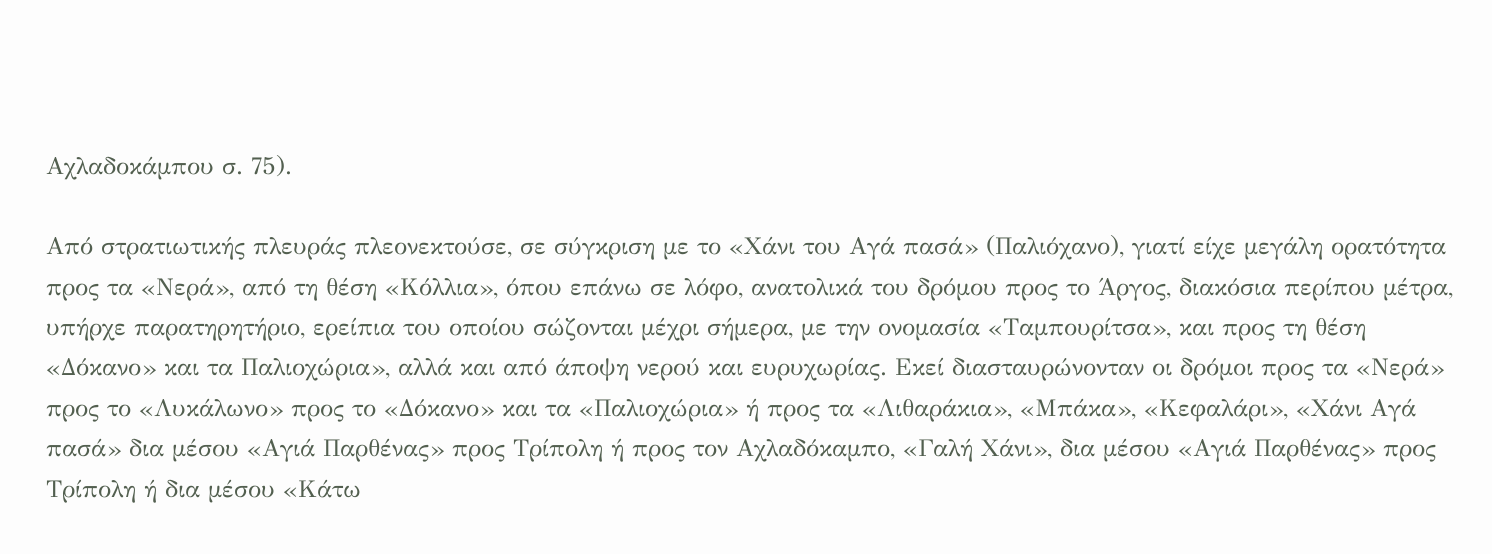Αχλαδοκάμπου σ. 75).

Από στρατιωτικής πλευράς πλεονεκτούσε, σε σύγκριση με το «Χάνι του Αγά πασά» (Παλιόχανο), γιατί είχε μεγάλη ορατότητα προς τα «Νερά», από τη θέση «Κόλλια», όπου επάνω σε λόφο, ανατολικά του δρόμου προς το Άργος, διακόσια περίπου μέτρα, υπήρχε παρατηρητήριο, ερείπια του οποίου σώζονται μέχρι σήμερα, με την ονομασία «Ταμπουρίτσα», και προς τη θέση «Δόκανο» και τα Παλιοχώρια», αλλά και από άποψη νερού και ευρυχωρίας. Εκεί διασταυρώνονταν οι δρόμοι προς τα «Νερά» προς το «Λυκάλωνο» προς το «Δόκανο» και τα «Παλιοχώρια» ή προς τα «Λιθαράκια», «Μπάκα», «Κεφαλάρι», «Χάνι Αγά πασά» δια μέσου «Αγιά Παρθένας» προς Τρίπολη ή προς τον Αχλαδόκαμπο, «Γαλή Χάνι», δια μέσου «Αγιά Παρθένας» προς Τρίπολη ή δια μέσου «Κάτω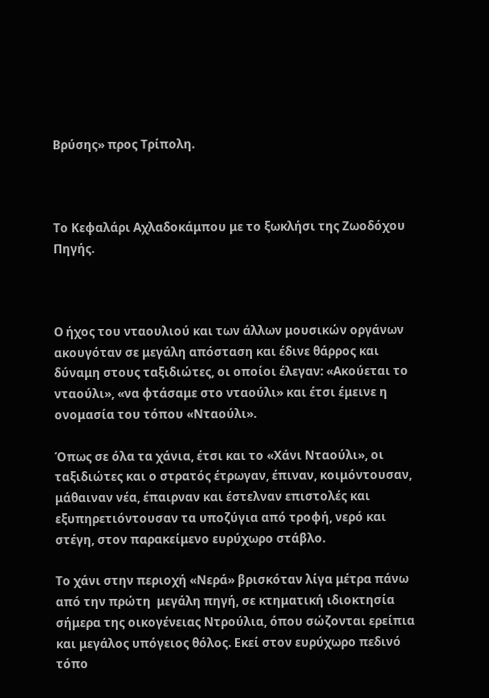Βρύσης» προς Τρίπολη.



Το Κεφαλάρι Αχλαδοκάμπου με το ξωκλήσι της Ζωοδόχου Πηγής.



Ο ήχος του νταουλιού και των άλλων μουσικών οργάνων ακουγόταν σε μεγάλη απόσταση και έδινε θάρρος και δύναμη στους ταξιδιώτες, οι οποίοι έλεγαν: «Ακούεται το νταούλι», «να φτάσαμε στο νταούλι» και έτσι έμεινε η ονομασία του τόπου «Νταούλι».

Όπως σε όλα τα χάνια, έτσι και το «Χάνι Νταούλι», οι ταξιδιώτες και ο στρατός έτρωγαν, έπιναν, κοιμόντουσαν, μάθαιναν νέα, έπαιρναν και έστελναν επιστολές και εξυπηρετιόντουσαν τα υποζύγια από τροφή, νερό και στέγη, στον παρακείμενο ευρύχωρο στάβλο.

Το χάνι στην περιοχή «Νερά» βρισκόταν λίγα μέτρα πάνω από την πρώτη  μεγάλη πηγή, σε κτηματική ιδιοκτησία σήμερα της οικογένειας Ντρούλια, όπου σώζονται ερείπια και μεγάλος υπόγειος θόλος. Εκεί στον ευρύχωρο πεδινό τόπο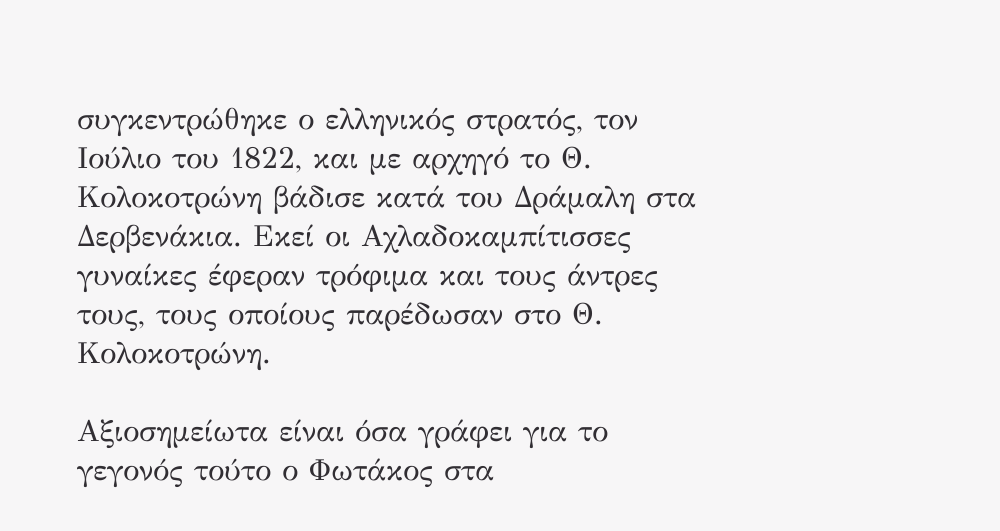συγκεντρώθηκε ο ελληνικός στρατός, τον Ιούλιο του 1822, και με αρχηγό το Θ. Κολοκοτρώνη βάδισε κατά του Δράμαλη στα Δερβενάκια. Εκεί οι Αχλαδοκαμπίτισσες γυναίκες έφεραν τρόφιμα και τους άντρες τους, τους οποίους παρέδωσαν στο Θ. Κολοκοτρώνη.

Αξιοσημείωτα είναι όσα γράφει για το γεγονός τούτο ο Φωτάκος στα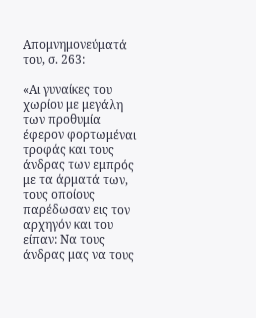Απομνημονεύματά του, σ. 263:

«Αι γυναίκες του χωρίου με μεγάλη των προθυμία έφερον φορτωμέναι τροφάς και τους άνδρας των εμπρός με τα άρματά των, τους οποίους παρέδωσαν εις τον αρχηγόν και του είπαν: Να τους άνδρας μας να τους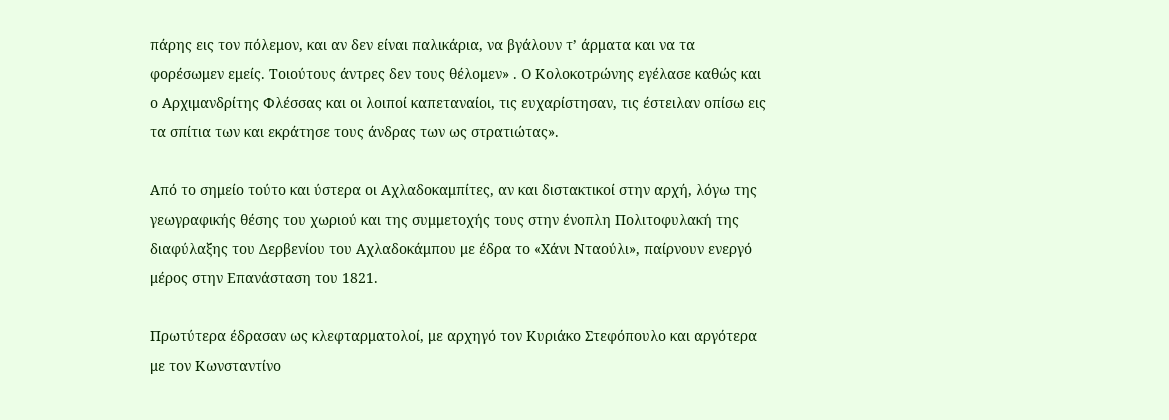πάρης εις τον πόλεμον, και αν δεν είναι παλικάρια, να βγάλουν τ’ άρματα και να τα φορέσωμεν εμείς. Τοιούτους άντρες δεν τους θέλομεν» . Ο Κολοκοτρώνης εγέλασε καθώς και ο Αρχιμανδρίτης Φλέσσας και οι λοιποί καπεταναίοι, τις ευχαρίστησαν, τις έστειλαν οπίσω εις τα σπίτια των και εκράτησε τους άνδρας των ως στρατιώτας».

Από το σημείο τούτο και ύστερα οι Αχλαδοκαμπίτες, αν και διστακτικοί στην αρχή, λόγω της γεωγραφικής θέσης του χωριού και της συμμετοχής τους στην ένοπλη Πολιτοφυλακή της διαφύλαξης του Δερβενίου του Αχλαδοκάμπου με έδρα το «Χάνι Νταούλι», παίρνουν ενεργό μέρος στην Επανάσταση του 1821.

Πρωτύτερα έδρασαν ως κλεφταρματολοί, με αρχηγό τον Κυριάκο Στεφόπουλο και αργότερα με τον Κωνσταντίνο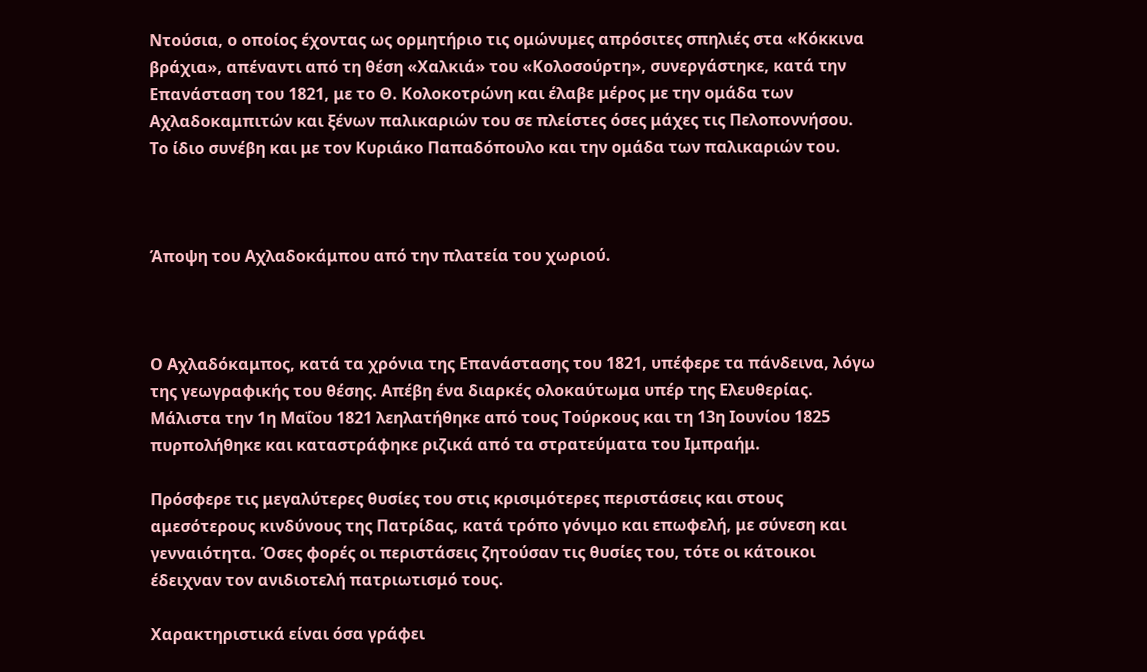Ντούσια, ο οποίος έχοντας ως ορμητήριο τις ομώνυμες απρόσιτες σπηλιές στα «Κόκκινα βράχια», απέναντι από τη θέση «Χαλκιά» του «Κολοσούρτη», συνεργάστηκε, κατά την Επανάσταση του 1821, με το Θ. Κολοκοτρώνη και έλαβε μέρος με την ομάδα των Αχλαδοκαμπιτών και ξένων παλικαριών του σε πλείστες όσες μάχες τις Πελοποννήσου. Το ίδιο συνέβη και με τον Κυριάκο Παπαδόπουλο και την ομάδα των παλικαριών του.



Άποψη του Αχλαδοκάμπου από την πλατεία του χωριού.



Ο Αχλαδόκαμπος, κατά τα χρόνια της Επανάστασης του 1821, υπέφερε τα πάνδεινα, λόγω της γεωγραφικής του θέσης. Απέβη ένα διαρκές ολοκαύτωμα υπέρ της Ελευθερίας. Μάλιστα την 1η Μαΐου 1821 λεηλατήθηκε από τους Τούρκους και τη 13η Ιουνίου 1825 πυρπολήθηκε και καταστράφηκε ριζικά από τα στρατεύματα του Ιμπραήμ.

Πρόσφερε τις μεγαλύτερες θυσίες του στις κρισιμότερες περιστάσεις και στους αμεσότερους κινδύνους της Πατρίδας, κατά τρόπο γόνιμο και επωφελή, με σύνεση και γενναιότητα. Όσες φορές οι περιστάσεις ζητούσαν τις θυσίες του, τότε οι κάτοικοι έδειχναν τον ανιδιοτελή πατριωτισμό τους.

Χαρακτηριστικά είναι όσα γράφει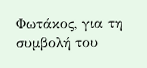Φωτάκος, για τη συμβολή του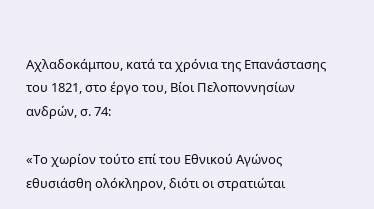Αχλαδοκάμπου, κατά τα χρόνια της Επανάστασης του 1821, στο έργο του, Βίοι Πελοποννησίων ανδρών, σ. 74:

«Το χωρίον τούτο επί του Εθνικού Αγώνος εθυσιάσθη ολόκληρον, διότι οι στρατιώται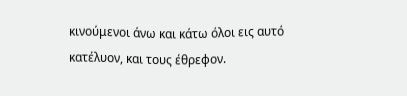κινούμενοι άνω και κάτω όλοι εις αυτό κατέλυον, και τους έθρεφον.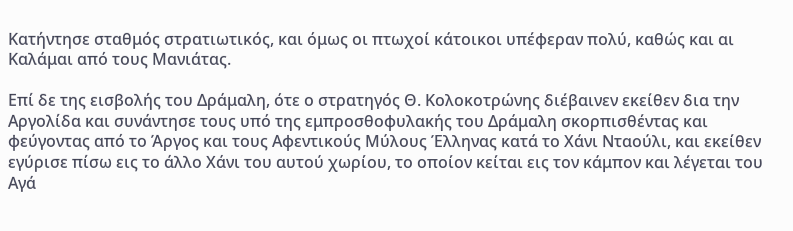Κατήντησε σταθμός στρατιωτικός, και όμως οι πτωχοί κάτοικοι υπέφεραν πολύ, καθώς και αι Καλάμαι από τους Μανιάτας.

Επί δε της εισβολής του Δράμαλη, ότε ο στρατηγός Θ. Κολοκοτρώνης διέβαινεν εκείθεν δια την Αργολίδα και συνάντησε τους υπό της εμπροσθοφυλακής του Δράμαλη σκορπισθέντας και φεύγοντας από το Άργος και τους Αφεντικούς Μύλους Έλληνας κατά το Χάνι Νταούλι, και εκείθεν εγύρισε πίσω εις το άλλο Χάνι του αυτού χωρίου, το οποίον κείται εις τον κάμπον και λέγεται του Αγά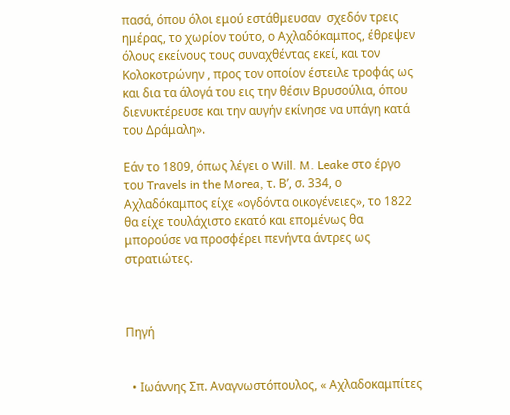πασά, όπου όλοι εμού εστάθμευσαν  σχεδόν τρεις ημέρας, το χωρίον τούτο, ο Αχλαδόκαμπος, έθρεψεν όλους εκείνους τους συναχθέντας εκεί, και τον Κολοκοτρώνην , προς τον οποίον έστειλε τροφάς ως και δια τα άλογά του εις την θέσιν Βρυσούλια, όπου διενυκτέρευσε και την αυγήν εκίνησε να υπάγη κατά του Δράμαλη».

Εάν το 1809, όπως λέγει ο Will. M. Leake στο έργο του Travels in the Morea, τ. Β’, σ. 334, ο Αχλαδόκαμπος είχε «ογδόντα οικογένειες», το 1822 θα είχε τουλάχιστο εκατό και επομένως θα μπορούσε να προσφέρει πενήντα άντρες ως στρατιώτες.



Πηγή


  • Ιωάννης Σπ. Αναγνωστόπουλος, « Αχλαδοκαμπίτες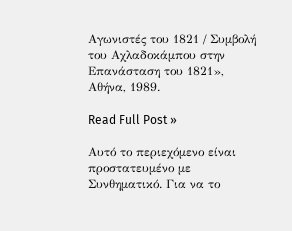Αγωνιστές του 1821 / Συμβολή του Αχλαδοκάμπου στην Επανάσταση του 1821», Αθήνα, 1989.

Read Full Post »

Αυτό το περιεχόμενο είναι προστατευμένο με Συνθηματικό. Για να το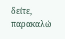δείτε, παρακαλώ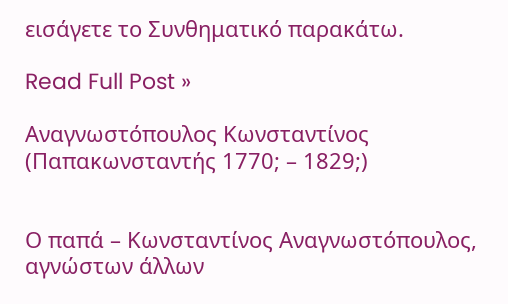εισάγετε το Συνθηματικό παρακάτω.

Read Full Post »

Αναγνωστόπουλος Κωνσταντίνος (Παπακωνσταντής 1770; – 1829;)


Ο παπά – Κωνσταντίνος Αναγνωστόπουλος, αγνώστων άλλων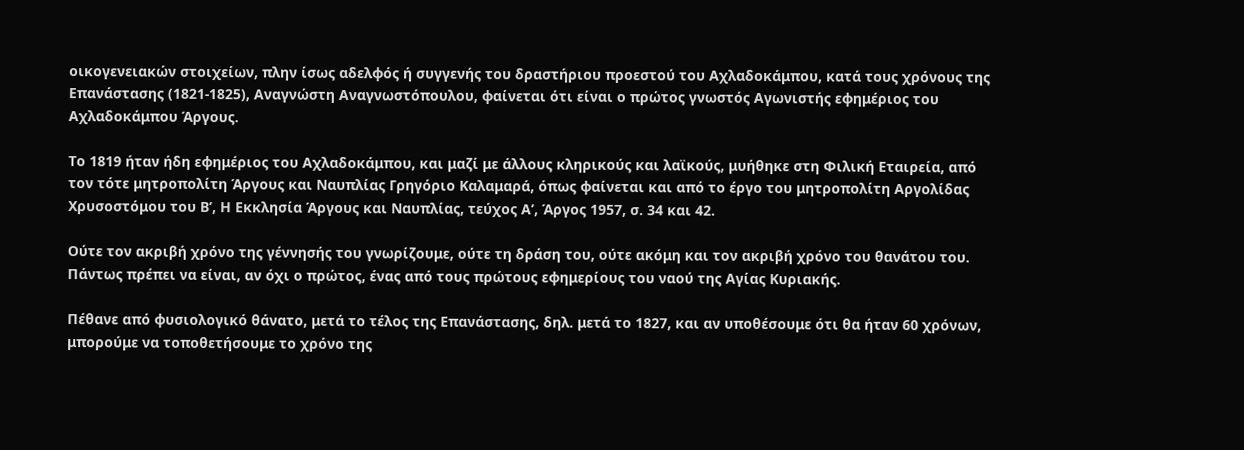οικογενειακών στοιχείων, πλην ίσως αδελφός ή συγγενής του δραστήριου προεστού του Αχλαδοκάμπου, κατά τους χρόνους της Επανάστασης (1821-1825), Αναγνώστη Αναγνωστόπουλου, φαίνεται ότι είναι ο πρώτος γνωστός Αγωνιστής εφημέριος του Αχλαδοκάμπου Άργους.

Το 1819 ήταν ήδη εφημέριος του Αχλαδοκάμπου, και μαζί με άλλους κληρικούς και λαϊκούς, μυήθηκε στη Φιλική Εταιρεία, από τον τότε μητροπολίτη Άργους και Ναυπλίας Γρηγόριο Καλαμαρά, όπως φαίνεται και από το έργο του μητροπολίτη Αργολίδας  Χρυσοστόμου του Β’, Η Εκκλησία Άργους και Ναυπλίας, τεύχος Α’, Άργος 1957, σ. 34 και 42.

Ούτε τον ακριβή χρόνο της γέννησής του γνωρίζουμε, ούτε τη δράση του, ούτε ακόμη και τον ακριβή χρόνο του θανάτου του. Πάντως πρέπει να είναι, αν όχι ο πρώτος, ένας από τους πρώτους εφημερίους του ναού της Αγίας Κυριακής.

Πέθανε από φυσιολογικό θάνατο, μετά το τέλος της Επανάστασης, δηλ. μετά το 1827, και αν υποθέσουμε ότι θα ήταν 60 χρόνων, μπορούμε να τοποθετήσουμε το χρόνο της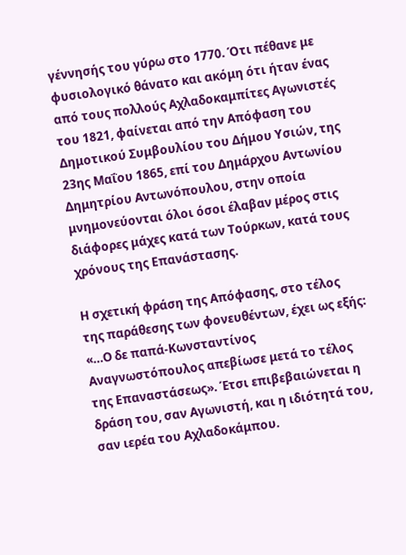γέννησής του γύρω στο 1770. Ότι πέθανε με φυσιολογικό θάνατο και ακόμη ότι ήταν ένας από τους πολλούς Αχλαδοκαμπίτες Αγωνιστές του 1821, φαίνεται από την Απόφαση του Δημοτικού Συμβουλίου του Δήμου Υσιών, της 23ης Μαΐου 1865, επί του Δημάρχου Αντωνίου Δημητρίου Αντωνόπουλου, στην οποία μνημονεύονται όλοι όσοι έλαβαν μέρος στις διάφορες μάχες κατά των Τούρκων, κατά τους χρόνους της Επανάστασης.

Η σχετική φράση της Απόφασης, στο τέλος της παράθεσης των φονευθέντων, έχει ως εξής: «…Ο δε παπά-Κωνσταντίνος Αναγνωστόπουλος απεβίωσε μετά το τέλος της Επαναστάσεως». Έτσι επιβεβαιώνεται η δράση του, σαν Αγωνιστή, και η ιδιότητά του, σαν ιερέα του Αχλαδοκάμπου.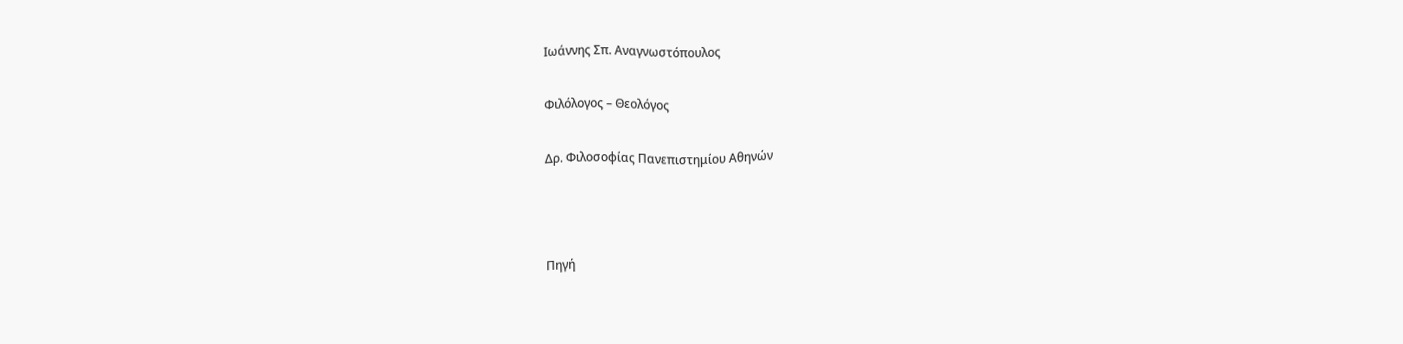Ιωάννης Σπ. Αναγνωστόπουλος

Φιλόλογος – Θεολόγος

Δρ. Φιλοσοφίας Πανεπιστημίου Αθηνών



Πηγή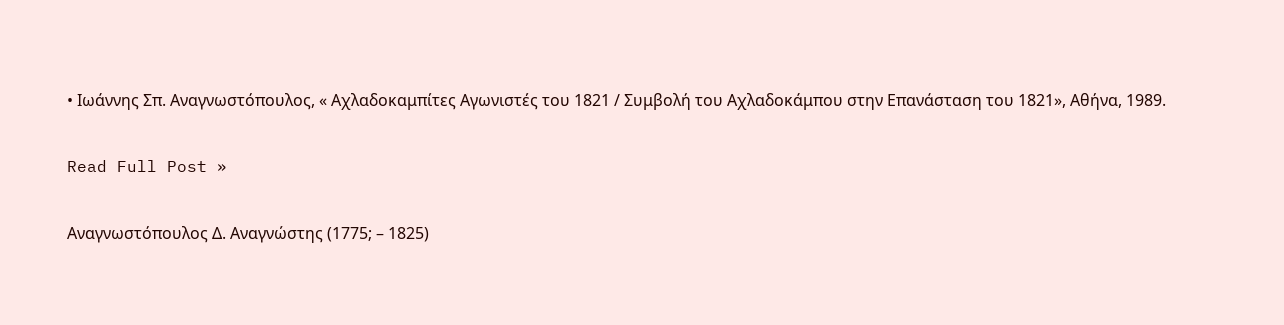• Ιωάννης Σπ. Αναγνωστόπουλος, « Αχλαδοκαμπίτες Αγωνιστές του 1821 / Συμβολή του Αχλαδοκάμπου στην Επανάσταση του 1821», Αθήνα, 1989.

Read Full Post »

Αναγνωστόπουλος Δ. Αναγνώστης (1775; – 1825)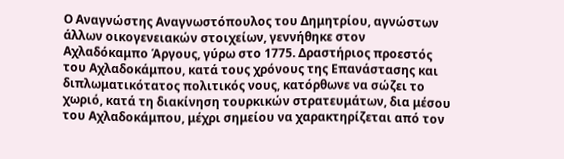Ο Αναγνώστης Αναγνωστόπουλος του Δημητρίου, αγνώστων άλλων οικογενειακών στοιχείων, γεννήθηκε στον Αχλαδόκαμπο Άργους, γύρω στο 1775. Δραστήριος προεστός του Αχλαδοκάμπου, κατά τους χρόνους της Επανάστασης και διπλωματικότατος πολιτικός νους, κατόρθωνε να σώζει το χωριό, κατά τη διακίνηση τουρκικών στρατευμάτων, δια μέσου του Αχλαδοκάμπου, μέχρι σημείου να χαρακτηρίζεται από τον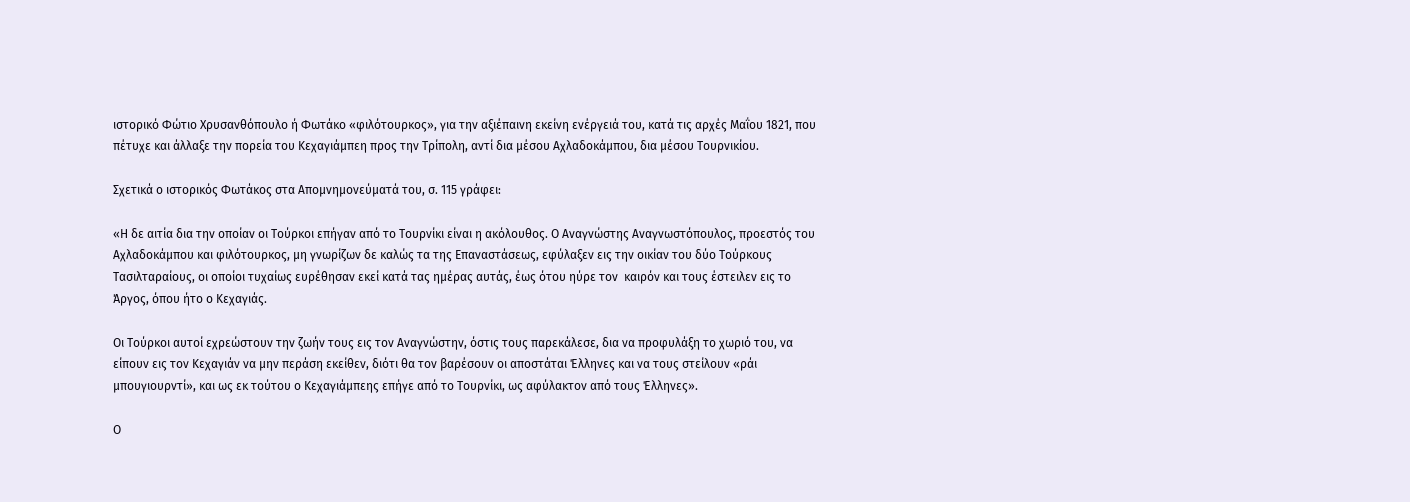ιστορικό Φώτιο Χρυσανθόπουλο ή Φωτάκο «φιλότουρκος», για την αξιέπαινη εκείνη ενέργειά του, κατά τις αρχές Μαΐου 1821, που πέτυχε και άλλαξε την πορεία του Κεχαγιάμπεη προς την Τρίπολη, αντί δια μέσου Αχλαδοκάμπου, δια μέσου Τουρνικίου.

Σχετικά ο ιστορικός Φωτάκος στα Απομνημονεύματά του, σ. 115 γράφει:

«Η δε αιτία δια την οποίαν οι Τούρκοι επήγαν από το Τουρνίκι είναι η ακόλουθος. Ο Αναγνώστης Αναγνωστόπουλος, προεστός του Αχλαδοκάμπου και φιλότουρκος, μη γνωρίζων δε καλώς τα της Επαναστάσεως, εφύλαξεν εις την οικίαν του δύο Τούρκους Τασιλταραίους, οι οποίοι τυχαίως ευρέθησαν εκεί κατά τας ημέρας αυτάς, έως ότου ηύρε τον  καιρόν και τους έστειλεν εις το Άργος, όπου ήτο ο Κεχαγιάς.

Οι Τούρκοι αυτοί εχρεώστουν την ζωήν τους εις τον Αναγνώστην, όστις τους παρεκάλεσε, δια να προφυλάξη το χωριό του, να είπουν εις τον Κεχαγιάν να μην περάση εκείθεν, διότι θα τον βαρέσουν οι αποστάται Έλληνες και να τους στείλουν «ράι μπουγιουρντί», και ως εκ τούτου ο Κεχαγιάμπεης επήγε από το Τουρνίκι, ως αφύλακτον από τους Έλληνες».

Ο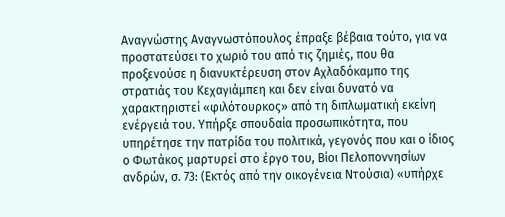Αναγνώστης Αναγνωστόπουλος έπραξε βέβαια τούτο, για να προστατεύσει το χωριό του από τις ζημιές, που θα προξενούσε η διανυκτέρευση στον Αχλαδόκαμπο της στρατιάς του Κεχαγιάμπεη και δεν είναι δυνατό να χαρακτηριστεί «φιλότουρκος» από τη διπλωματική εκείνη ενέργειά του. Υπήρξε σπουδαία προσωπικότητα, που υπηρέτησε την πατρίδα του πολιτικά, γεγονός που και ο ίδιος ο Φωτάκος μαρτυρεί στο έργο του, Βίοι Πελοποννησίων ανδρών, σ. 73: (Εκτός από την οικογένεια Ντούσια) «υπήρχε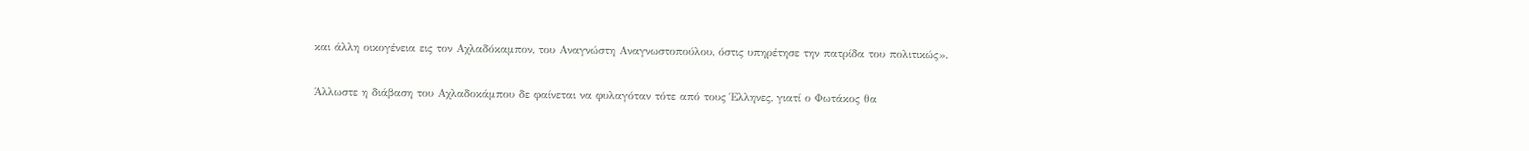και άλλη οικογένεια εις τον Αχλαδόκαμπον, του Αναγνώστη Αναγνωστοπούλου, όστις υπηρέτησε την πατρίδα του πολιτικώς».

Άλλωστε η διάβαση του Αχλαδοκάμπου δε φαίνεται να φυλαγόταν τότε από τους Έλληνες, γιατί ο Φωτάκος θα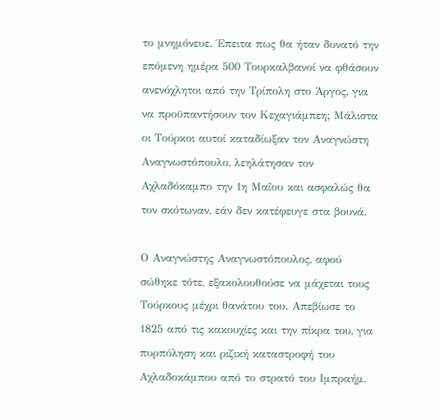το μνημόνευε. Έπειτα πως θα ήταν δυνατό την επόμενη ημέρα 500 Τουρκαλβανοί να φθάσουν ανενόχλητοι από την Τρίπολη στο Άργος, για να προϋπαντήσουν τον Κεχαγιάμπεη; Μάλιστα οι Τούρκοι αυτοί καταδίωξαν τον Αναγνώστη Αναγνωστόπουλο, λεηλάτησαν τον Αχλαδόκαμπο την 1η Μαΐου και ασφαλώς θα τον σκότωναν, εάν δεν κατέφευγε στα βουνά.

Ο Αναγνώστης Αναγνωστόπουλος, αφού σώθηκε τότε, εξακολουθούσε να μάχεται τους Τούρκους μέχρι θανάτου του. Απεβίωσε το 1825 από τις κακουχίες και την πίκρα του, για πυρπόληση και ριζική καταστροφή του Αχλαδοκάμπου από το στρατό του Ιμπραήμ.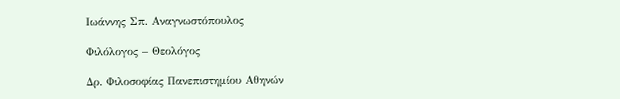Ιωάννης Σπ. Αναγνωστόπουλος

Φιλόλογος – Θεολόγος

Δρ. Φιλοσοφίας Πανεπιστημίου Αθηνών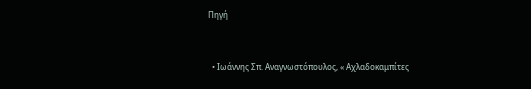Πηγή


  • Ιωάννης Σπ. Αναγνωστόπουλος, « Αχλαδοκαμπίτες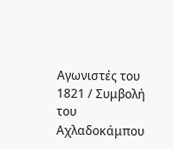Αγωνιστές του 1821 / Συμβολή του Αχλαδοκάμπου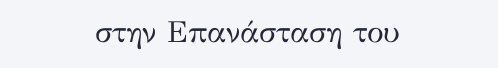στην Επανάσταση του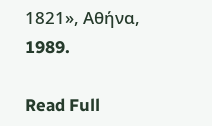1821», Αθήνα, 1989.

Read Full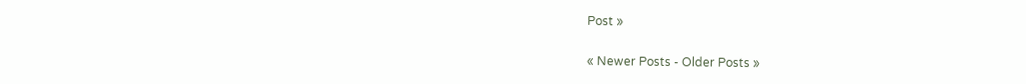Post »

« Newer Posts - Older Posts »